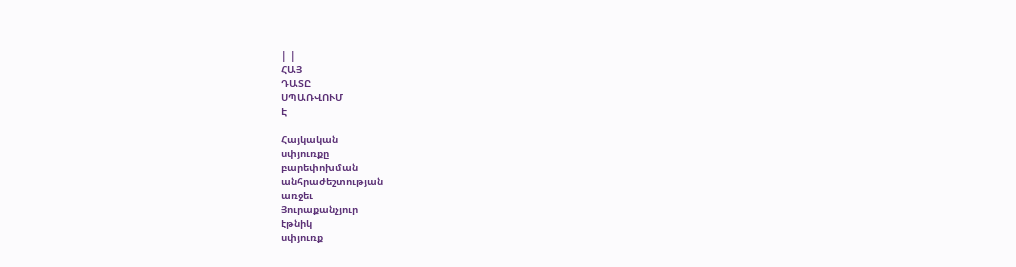| |
ՀԱՅ
ԴԱՏԸ
ՍՊԱՌՎՈՒՄ
Է

Հայկական
սփյուռքը
բարեփոխման
անհրաժեշտության
առջեւ
Յուրաքանչյուր
էթնիկ
սփյուռք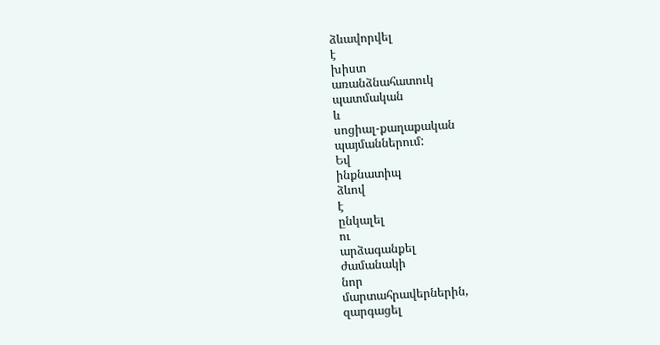ձևավորվել
է
խիստ
առանձնահատուկ
պատմական
և
սոցիալ-քաղաքական
պայմաններում:
Եվ
ինքնատիպ
ձևով
է
ընկալել
ու
արձագանքել
ժամանակի
նոր
մարտահրավերներին,
զարգացել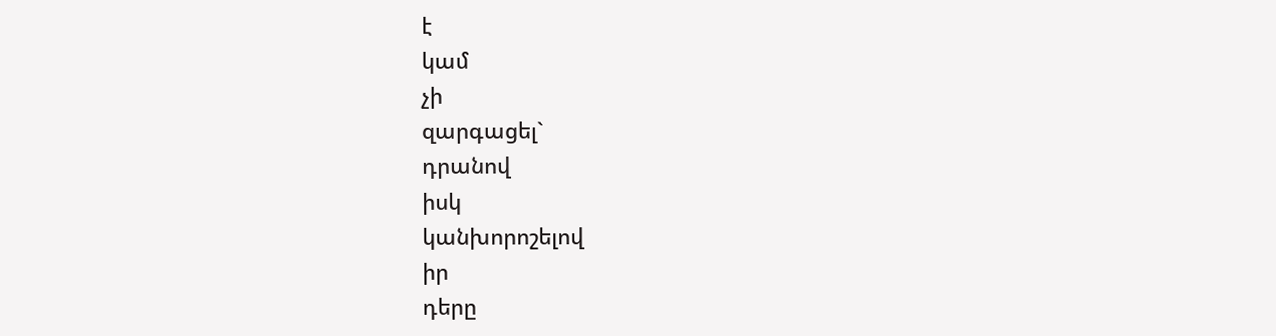է
կամ
չի
զարգացել`
դրանով
իսկ
կանխորոշելով
իր
դերը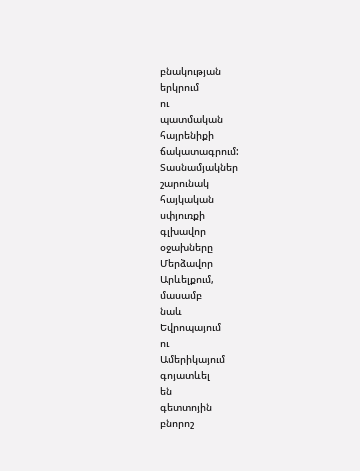բնակության
երկրում
ու
պատմական
հայրենիքի
ճակատագրում:
Տասնամյակներ
շարունակ
հայկական
սփյուռքի
գլխավոր
օջախները
Մերձավոր
Արևելքում,
մասամբ
նաև
Եվրոպայում
ու
Ամերիկայում
գոյատևել
են
գետտոյին
բնորոշ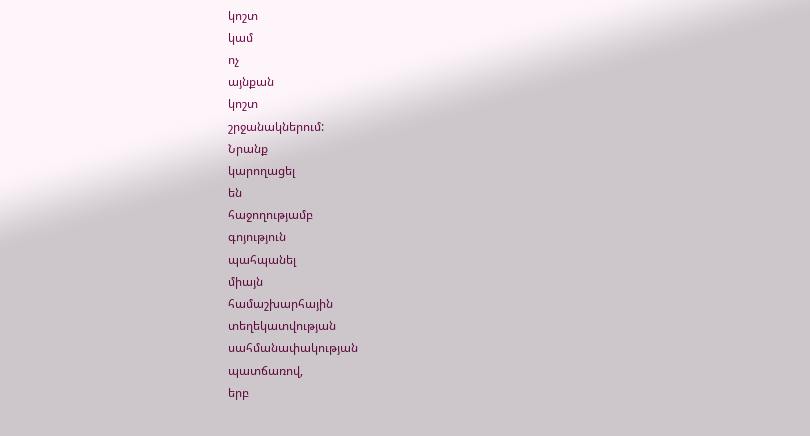կոշտ
կամ
ոչ
այնքան
կոշտ
շրջանակներում:
Նրանք
կարողացել
են
հաջողությամբ
գոյություն
պահպանել
միայն
համաշխարհային
տեղեկատվության
սահմանափակության
պատճառով,
երբ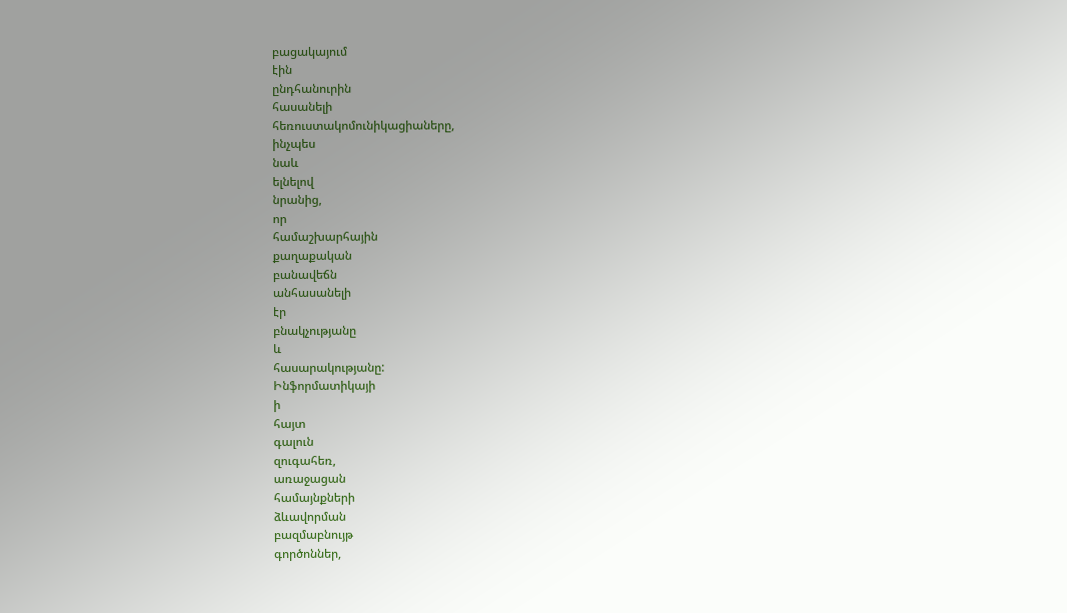բացակայում
էին
ընդհանուրին
հասանելի
հեռուստակոմունիկացիաները,
ինչպես
նաև
ելնելով
նրանից,
որ
համաշխարհային
քաղաքական
բանավեճն
անհասանելի
էր
բնակչությանը
և
հասարակությանը:
Ինֆորմատիկայի
ի
հայտ
գալուն
զուգահեռ,
առաջացան
համայնքների
ձևավորման
բազմաբնույթ
գործոններ,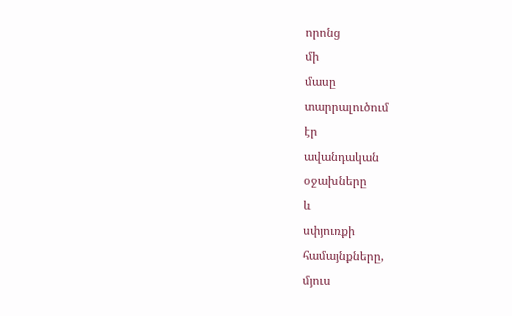որոնց
մի
մասը
տարրալուծում
էր
ավանդական
օջախները
և
սփյուռքի
համայնքները,
մյուս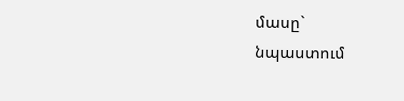մասը`
նպաստում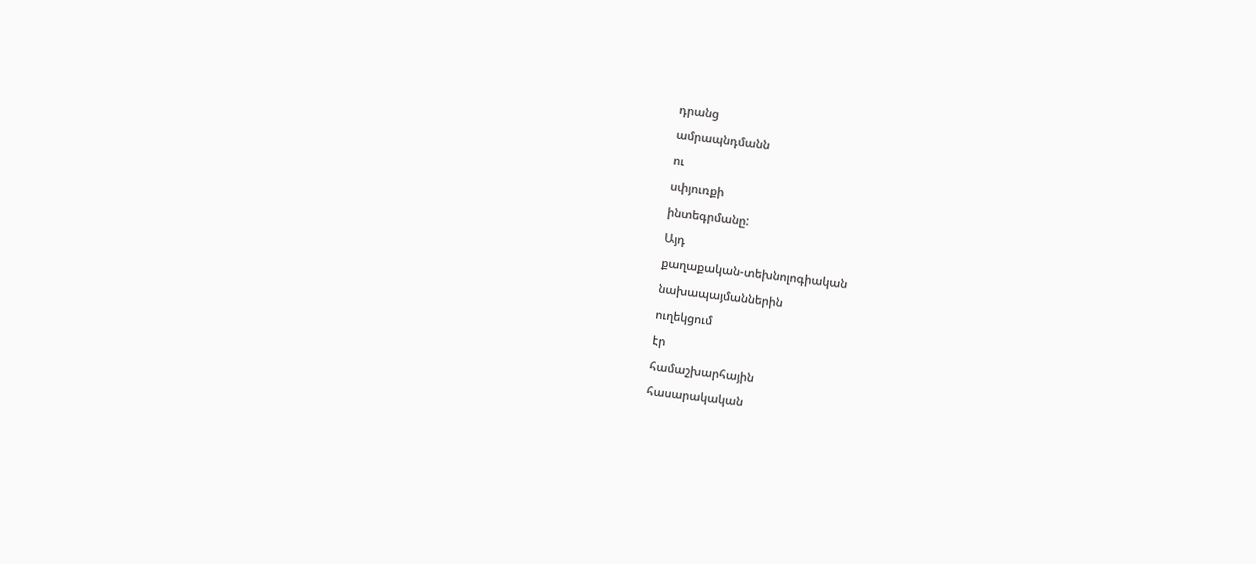դրանց
ամրապնդմանն
ու
սփյուռքի
ինտեգրմանը:
Այդ
քաղաքական-տեխնոլոգիական
նախապայմաններին
ուղեկցում
էր
համաշխարհային
հասարակական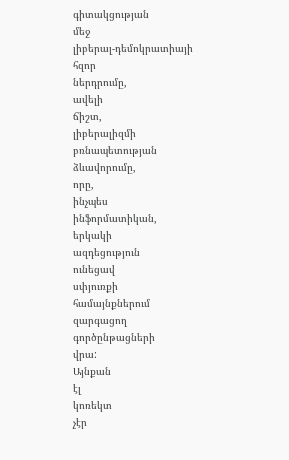գիտակցության
մեջ
լիբերալ-դեմոկրատիայի
հզոր
ներդրումը,
ավելի
ճիշտ,
լիբերալիզմի
բռնապետության
ձևավորումը,
որը,
ինչպես
ինֆորմատիկան,
երկակի
ազդեցություն
ունեցավ
սփյուռքի
համայնքներում
զարգացող
գործընթացների
վրա:
Այնքան
էլ
կոռեկտ
չէր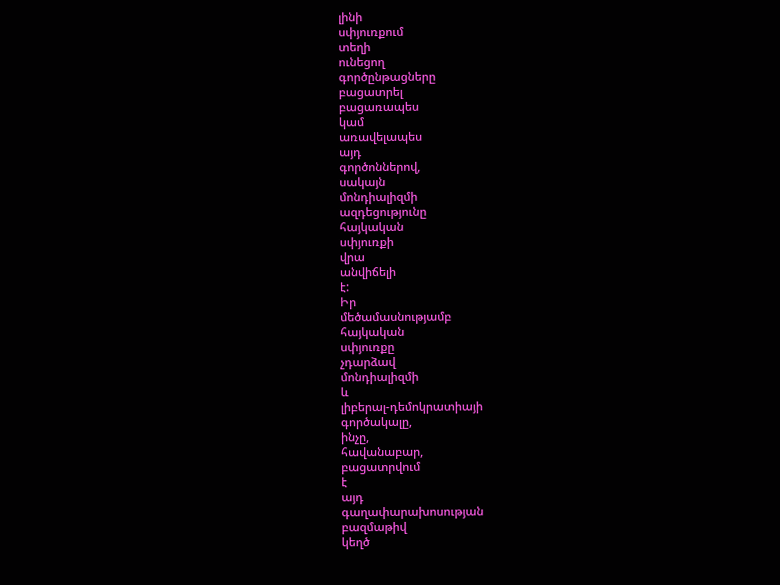լինի
սփյուռքում
տեղի
ունեցող
գործընթացները
բացատրել
բացառապես
կամ
առավելապես
այդ
գործոններով,
սակայն
մոնդիալիզմի
ազդեցությունը
հայկական
սփյուռքի
վրա
անվիճելի
է:
Իր
մեծամասնությամբ
հայկական
սփյուռքը
չդարձավ
մոնդիալիզմի
և
լիբերալ-դեմոկրատիայի
գործակալը,
ինչը,
հավանաբար,
բացատրվում
է
այդ
գաղափարախոսության
բազմաթիվ
կեղծ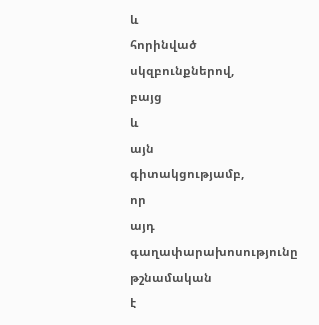և
հորինված
սկզբունքներով,
բայց
և
այն
գիտակցությամբ,
որ
այդ
գաղափարախոսությունը
թշնամական
է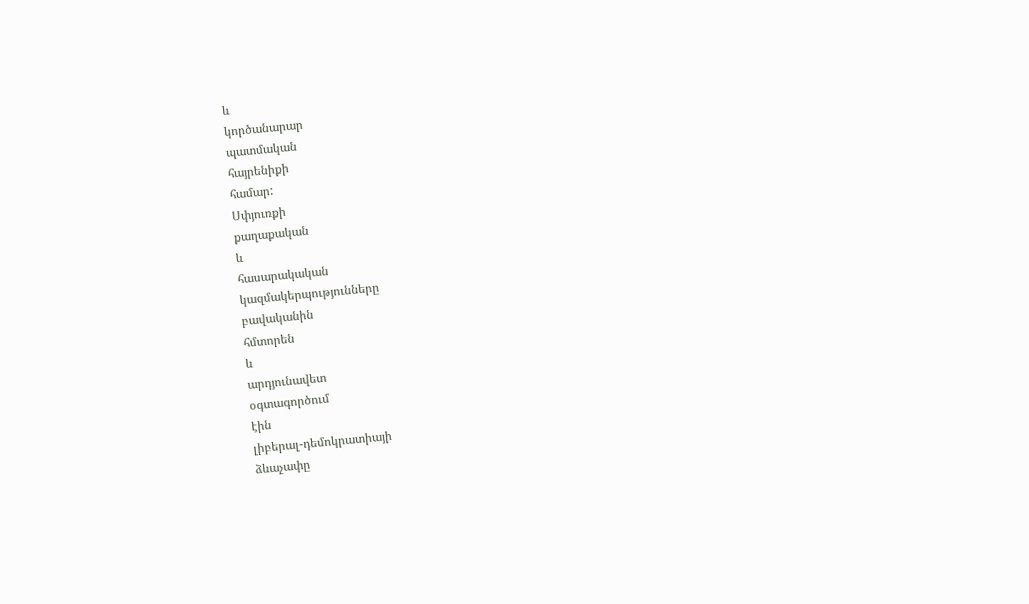և
կործանարար
պատմական
հայրենիքի
համար:
Սփյուռքի
քաղաքական
և
հասարակական
կազմակերպությունները
բավականին
հմտորեն
և
արդյունավետ
օգտագործում
էին
լիբերալ-դեմոկրատիայի
ձևաչափը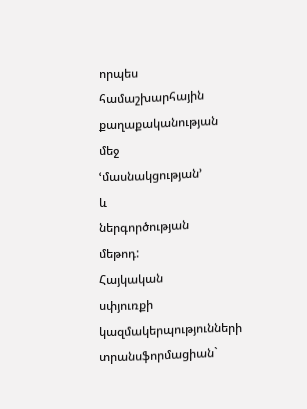որպես
համաշխարհային
քաղաքականության
մեջ
ՙմասնակցության՚
և
ներգործության
մեթոդ:
Հայկական
սփյուռքի
կազմակերպությունների
տրանսֆորմացիան`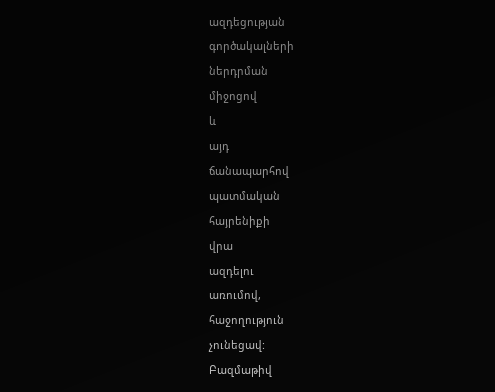ազդեցության
գործակալների
ներդրման
միջոցով
և
այդ
ճանապարհով
պատմական
հայրենիքի
վրա
ազդելու
առումով,
հաջողություն
չունեցավ:
Բազմաթիվ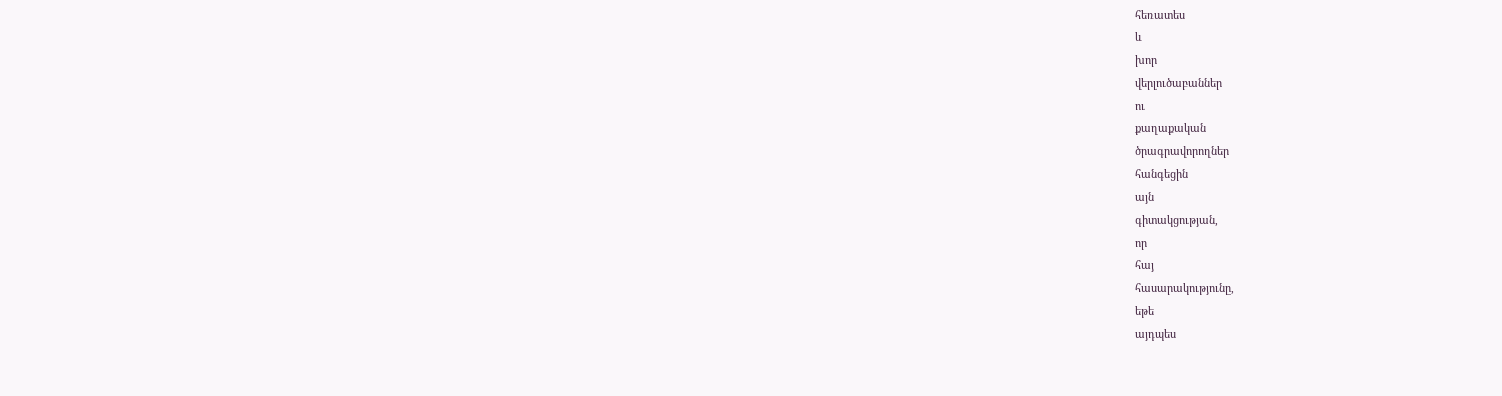հեռատես
և
խոր
վերլուծաբաններ
ու
քաղաքական
ծրագրավորողներ
հանգեցին
այն
գիտակցության,
որ
հայ
հասարակությունը,
եթե
այդպես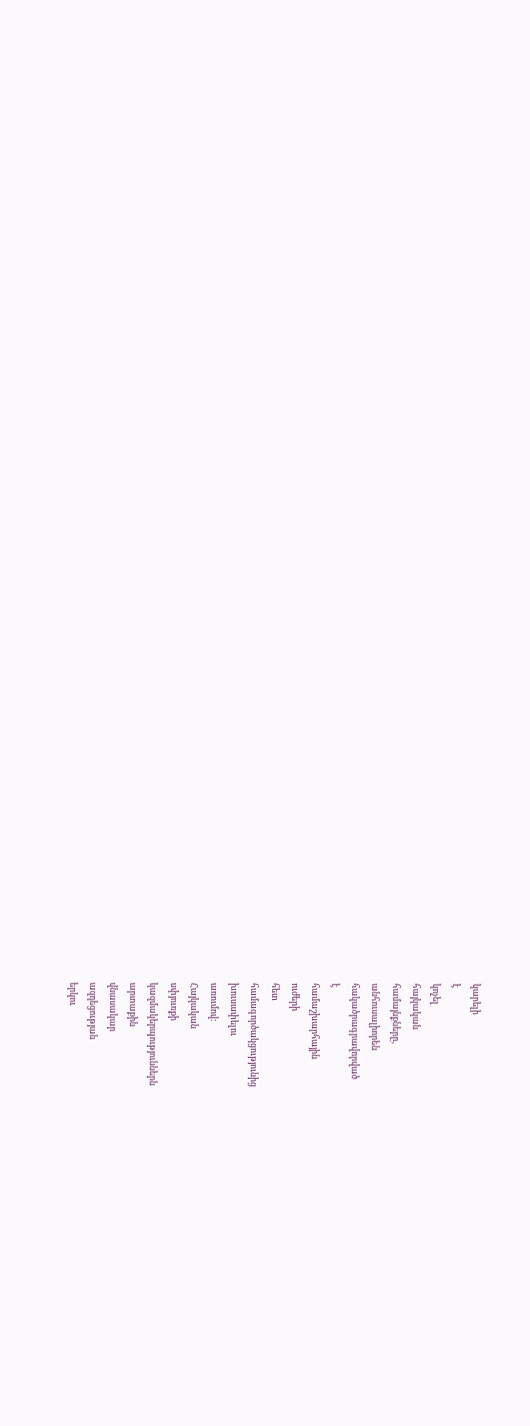կարելի
է
կոչել
հայկական
համայնքները,
անհուսալիորեն
հակածրագրավորված
է
համաշխարհային
ուժերի
հետ
համագործակցությունից
խուսափելու
առումով:
Հայկական
սփյուռքի
կազմակերպություններն
արտաքին
վնասակար
ազդեցության
երկու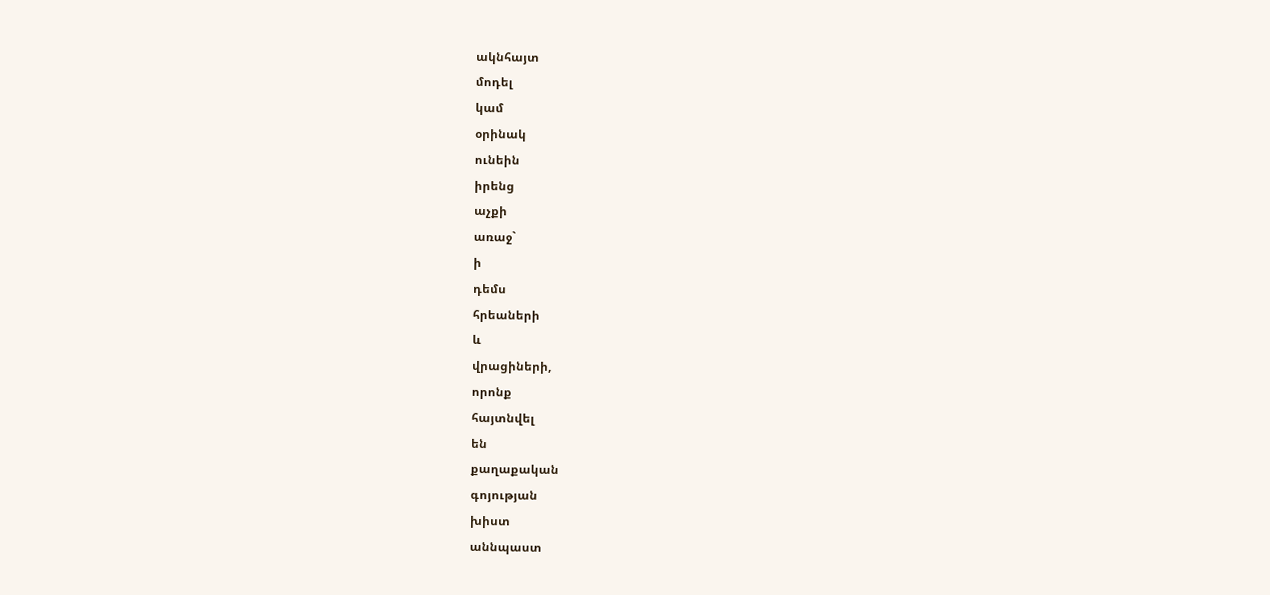ակնհայտ
մոդել
կամ
օրինակ
ունեին
իրենց
աչքի
առաջ`
ի
դեմս
հրեաների
և
վրացիների,
որոնք
հայտնվել
են
քաղաքական
գոյության
խիստ
աննպաստ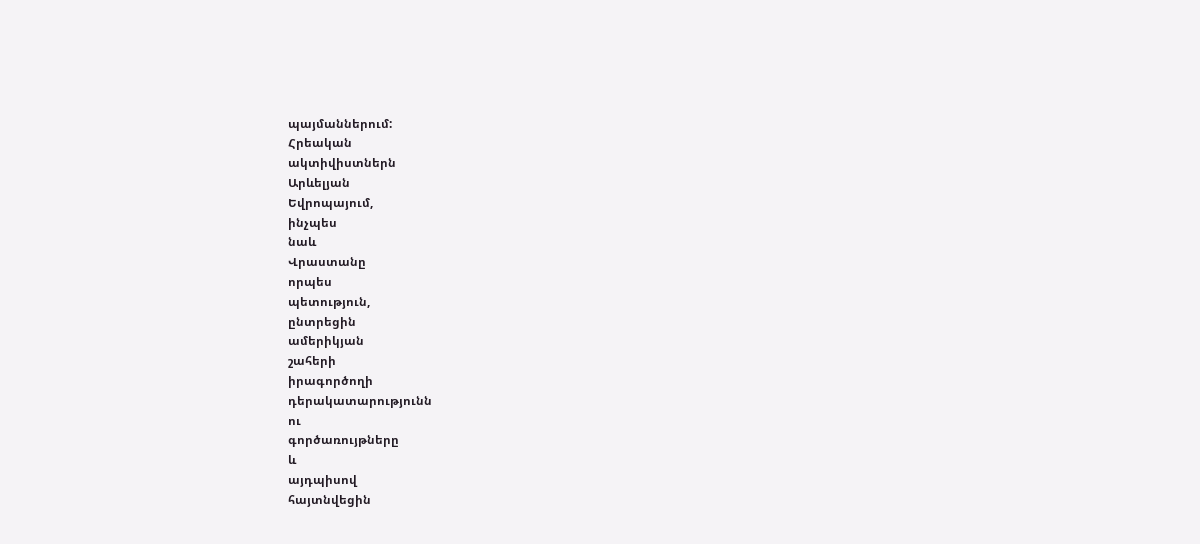պայմաններում:
Հրեական
ակտիվիստներն
Արևելյան
Եվրոպայում,
ինչպես
նաև
Վրաստանը
որպես
պետություն,
ընտրեցին
ամերիկյան
շահերի
իրագործողի
դերակատարությունն
ու
գործառույթները
և
այդպիսով
հայտնվեցին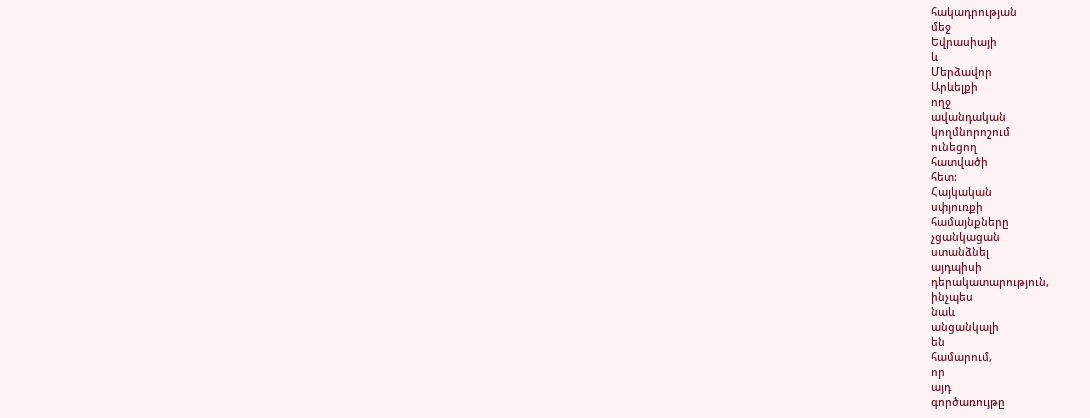հակադրության
մեջ
Եվրասիայի
և
Մերձավոր
Արևելքի
ողջ
ավանդական
կողմնորոշում
ունեցող
հատվածի
հետ:
Հայկական
սփյուռքի
համայնքները
չցանկացան
ստանձնել
այդպիսի
դերակատարություն,
ինչպես
նաև
անցանկալի
են
համարում,
որ
այդ
գործառույթը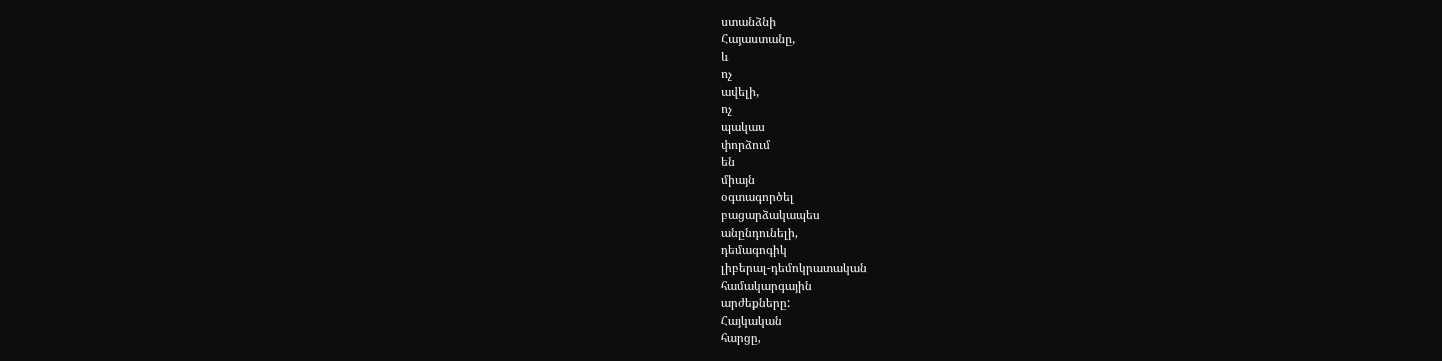ստանձնի
Հայաստանը,
և
ոչ
ավելի,
ոչ
պակաս
փորձում
են
միայն
օգտագործել
բացարձակապես
անընդունելի,
դեմագոգիկ
լիբերալ-դեմոկրատական
համակարգային
արժեքները:
Հայկական
հարցը,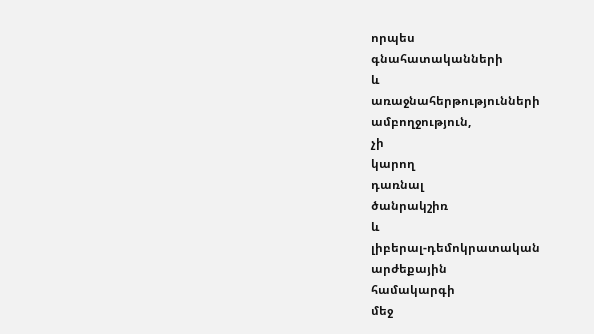որպես
գնահատականների
և
առաջնահերթությունների
ամբողջություն,
չի
կարող
դառնալ
ծանրակշիռ
և
լիբերալ-դեմոկրատական
արժեքային
համակարգի
մեջ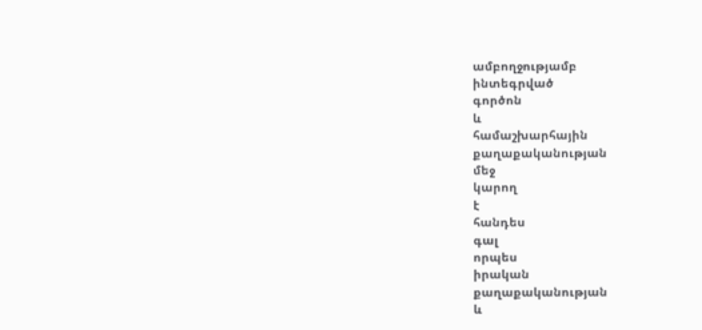ամբողջությամբ
ինտեգրված
գործոն
և
համաշխարհային
քաղաքականության
մեջ
կարող
է
հանդես
գալ
որպես
իրական
քաղաքականության
և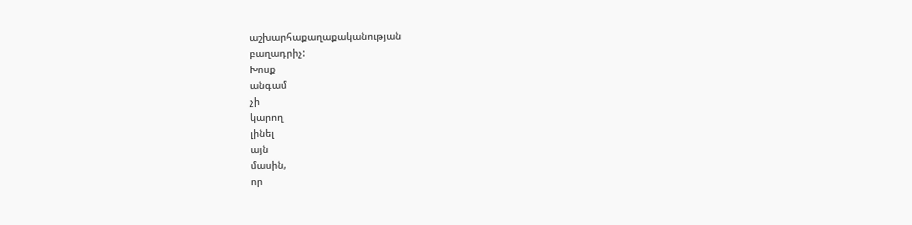աշխարհաքաղաքականության
բաղադրիչ:
Խոսք
անգամ
չի
կարող
լինել
այն
մասին,
որ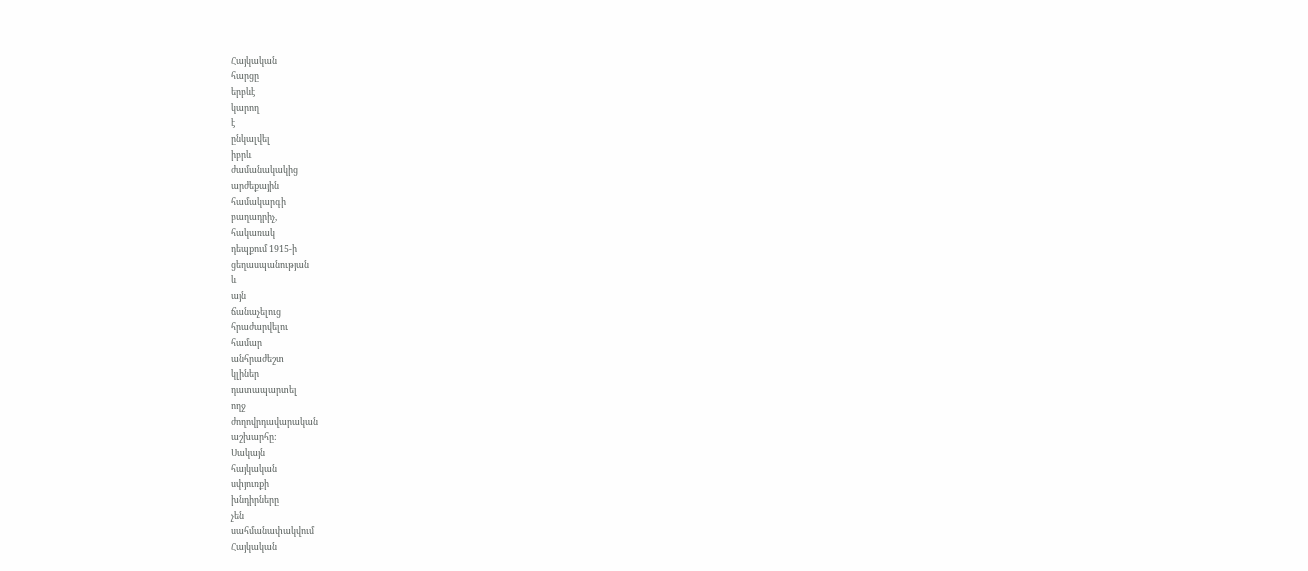Հայկական
հարցը
երբևէ
կարող
է
ընկալվել
իբրև
ժամանակակից
արժեքային
համակարգի
բաղադրիչ,
հակառակ
դեպքում 1915-ի
ցեղասպանության
և
այն
ճանաչելուց
հրաժարվելու
համար
անհրաժեշտ
կլիներ
դատապարտել
ողջ
ժողովրդավարական
աշխարհը:
Սակայն
հայկական
սփյուռքի
խնդիրները
չեն
սահմանափակվում
Հայկական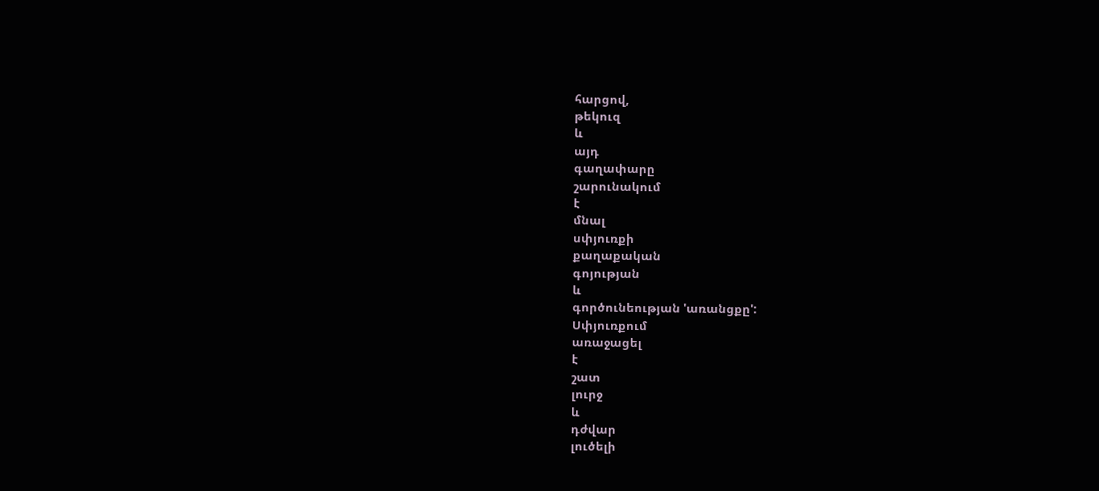հարցով,
թեկուզ
և
այդ
գաղափարը
շարունակում
է
մնալ
սփյուռքի
քաղաքական
գոյության
և
գործունեության 'առանցքը':
Սփյուռքում
առաջացել
է
շատ
լուրջ
և
դժվար
լուծելի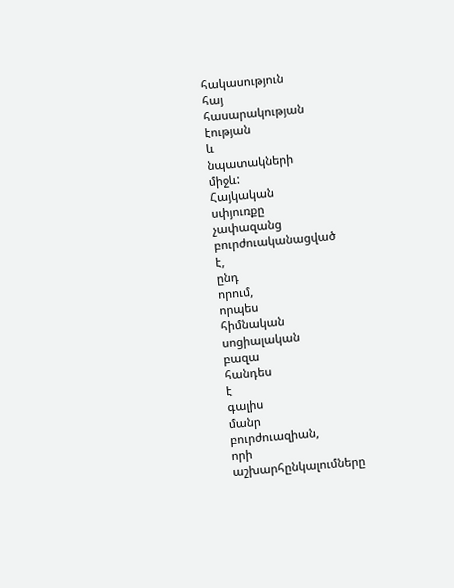հակասություն
հայ
հասարակության
էության
և
նպատակների
միջև:
Հայկական
սփյուռքը
չափազանց
բուրժուականացված
է,
ընդ
որում,
որպես
հիմնական
սոցիալական
բազա
հանդես
է
գալիս
մանր
բուրժուազիան,
որի
աշխարհընկալումները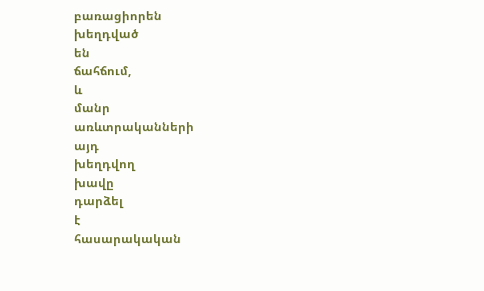բառացիորեն
խեղդված
են
ճահճում,
և
մանր
առևտրականների
այդ
խեղդվող
խավը
դարձել
է
հասարակական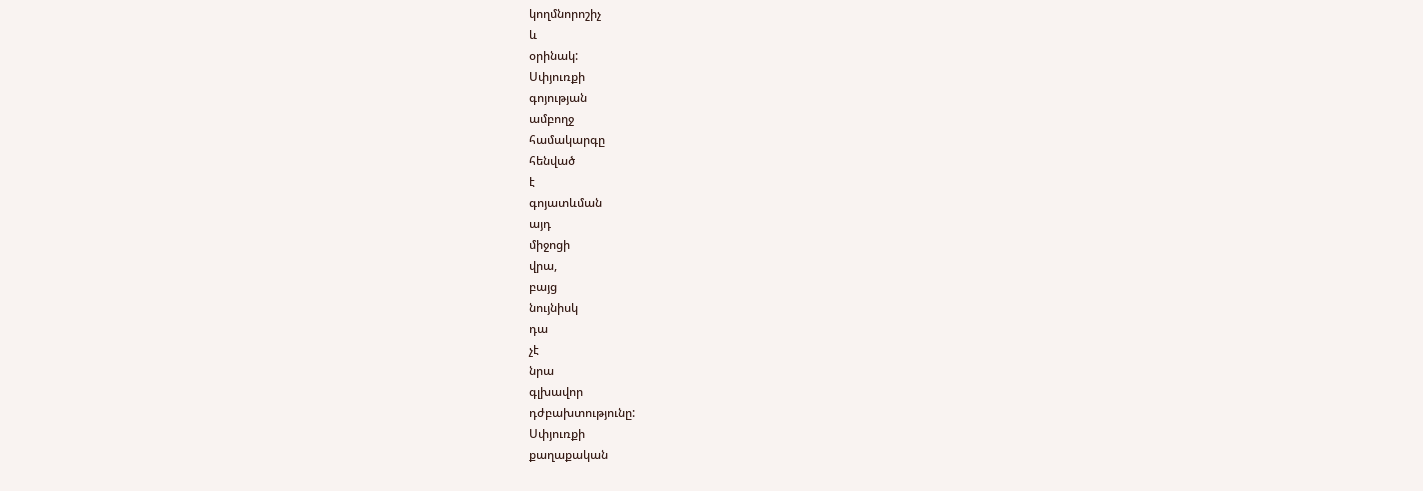կողմնորոշիչ
և
օրինակ:
Սփյուռքի
գոյության
ամբողջ
համակարգը
հենված
է
գոյատևման
այդ
միջոցի
վրա,
բայց
նույնիսկ
դա
չէ
նրա
գլխավոր
դժբախտությունը:
Սփյուռքի
քաղաքական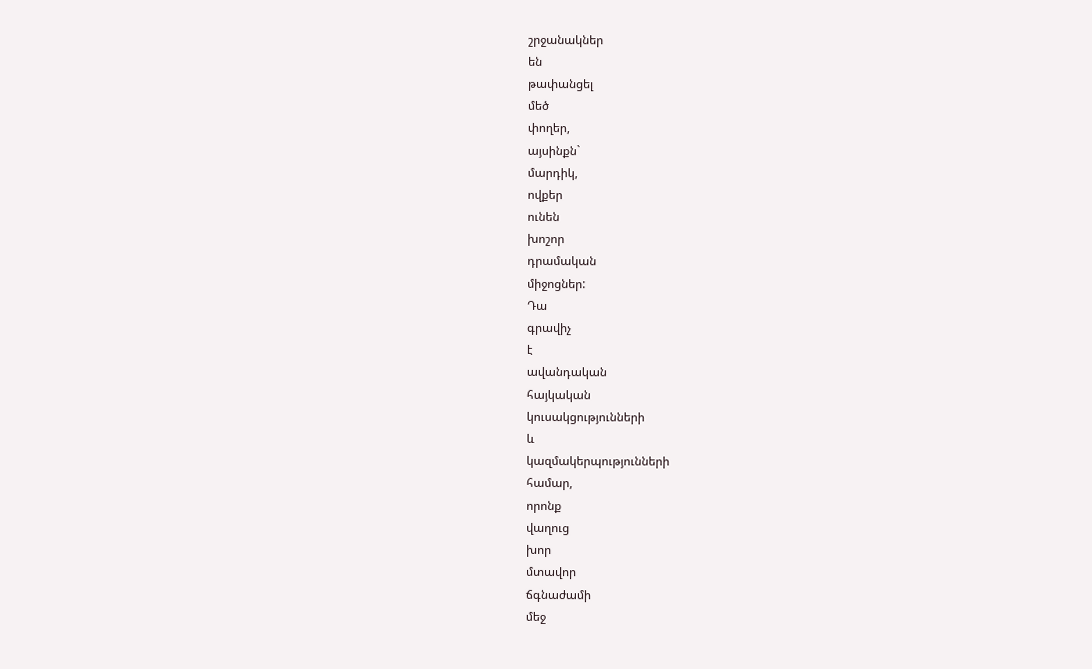շրջանակներ
են
թափանցել
մեծ
փողեր,
այսինքն`
մարդիկ,
ովքեր
ունեն
խոշոր
դրամական
միջոցներ:
Դա
գրավիչ
է
ավանդական
հայկական
կուսակցությունների
և
կազմակերպությունների
համար,
որոնք
վաղուց
խոր
մտավոր
ճգնաժամի
մեջ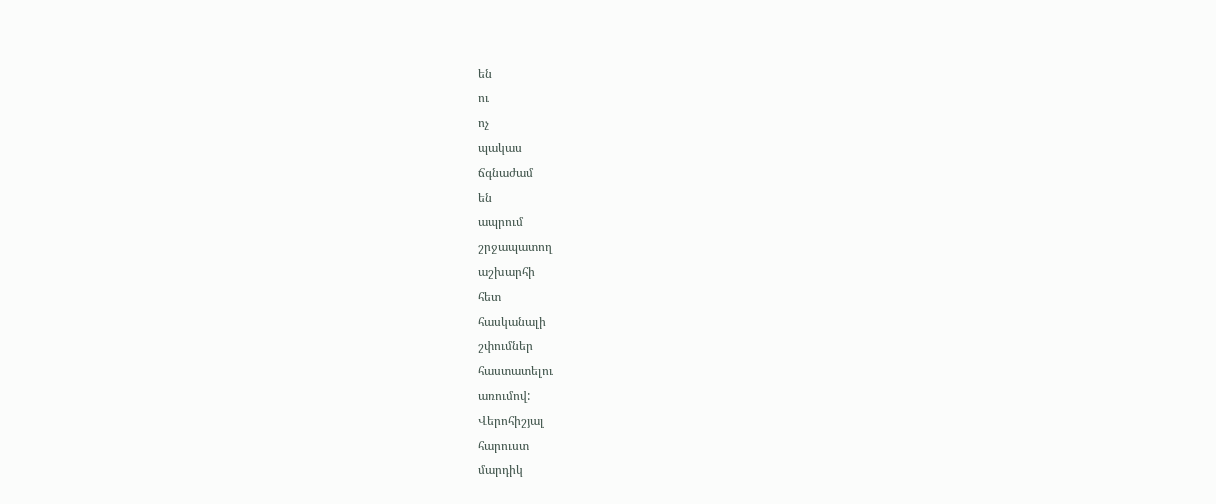են
ու
ոչ
պակաս
ճգնաժամ
են
ապրում
շրջապատող
աշխարհի
հետ
հասկանալի
շփումներ
հաստատելու
առումով:
Վերոհիշյալ
հարուստ
մարդիկ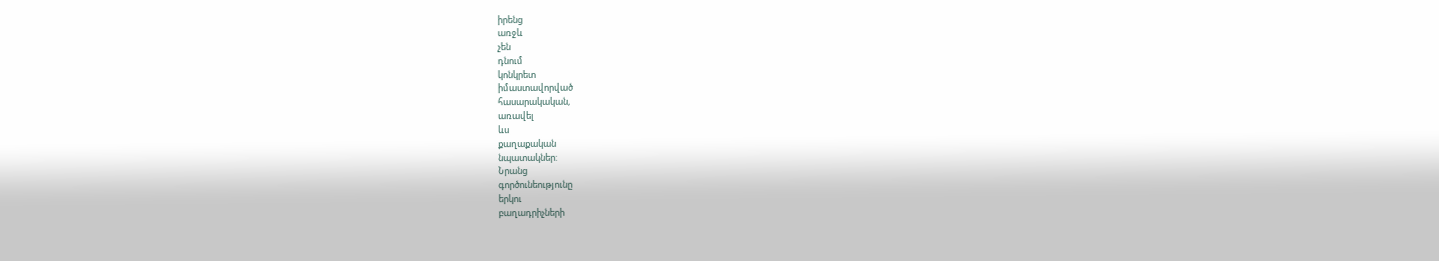իրենց
առջև
չեն
դնում
կոնկրետ
իմաստավորված
հասարակական,
առավել
ևս
քաղաքական
նպատակներ:
Նրանց
գործունեությունը
երկու
բաղադրիչների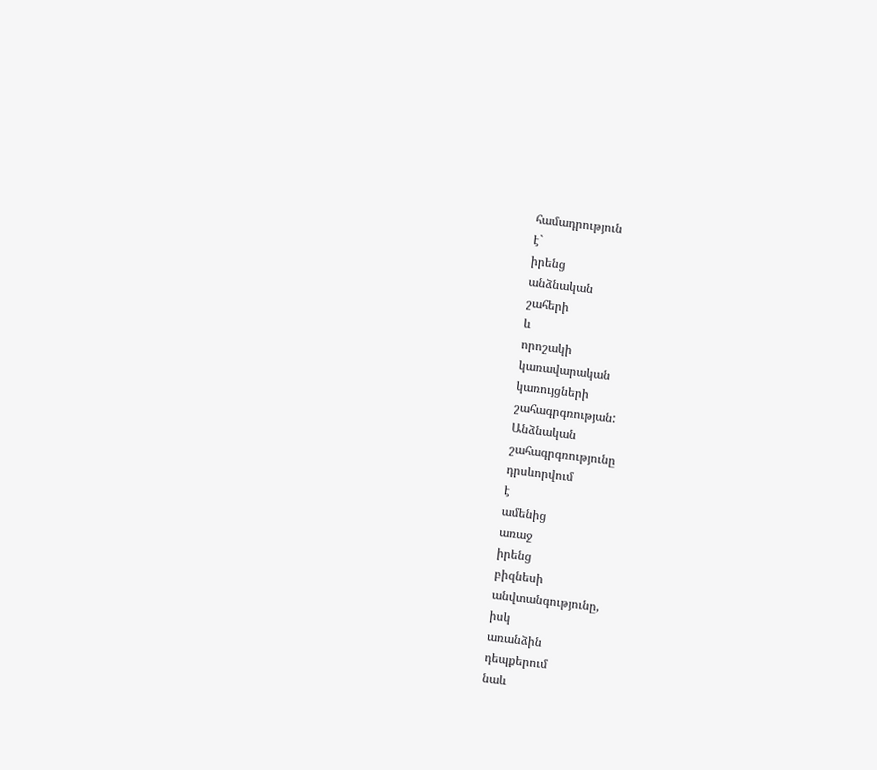համադրություն
է`
իրենց
անձնական
շահերի
և
որոշակի
կառավարական
կառույցների
շահագրգռության:
Անձնական
շահագրգռությունը
դրսևորվում
է
ամենից
առաջ
իրենց
բիզնեսի
անվտանգությունը,
իսկ
առանձին
դեպքերում
նաև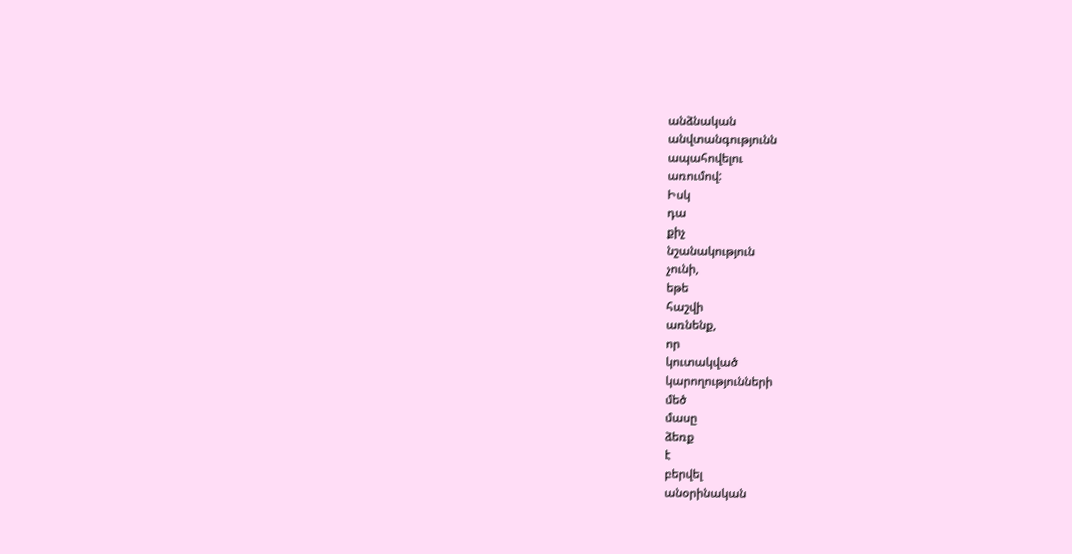անձնական
անվտանգությունն
ապահովելու
առումով:
Իսկ
դա
քիչ
նշանակություն
չունի,
եթե
հաշվի
առնենք,
որ
կուտակված
կարողությունների
մեծ
մասը
ձեռք
է
բերվել
անօրինական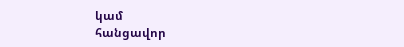կամ
հանցավոր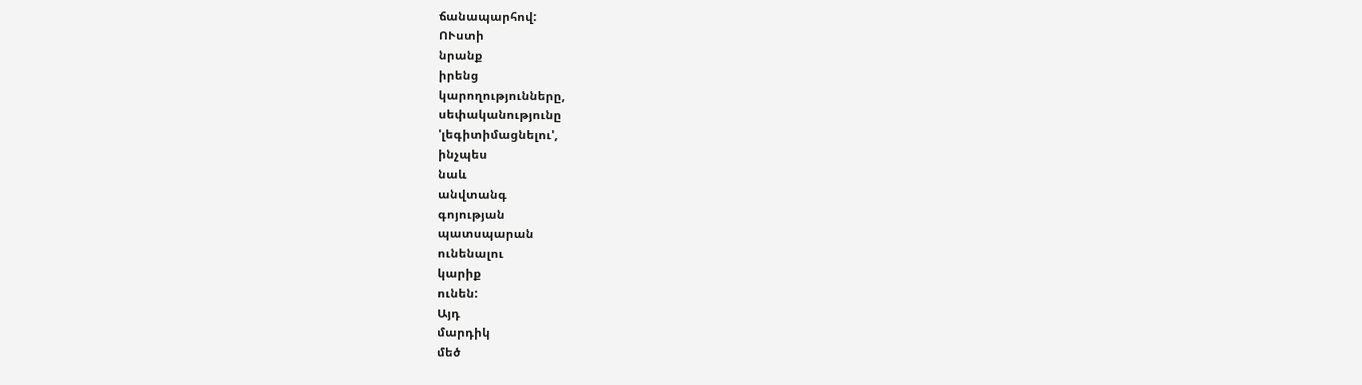ճանապարհով:
ՈՒստի
նրանք
իրենց
կարողությունները,
սեփականությունը
'լեգիտիմացնելու',
ինչպես
նաև
անվտանգ
գոյության
պատսպարան
ունենալու
կարիք
ունեն:
Այդ
մարդիկ
մեծ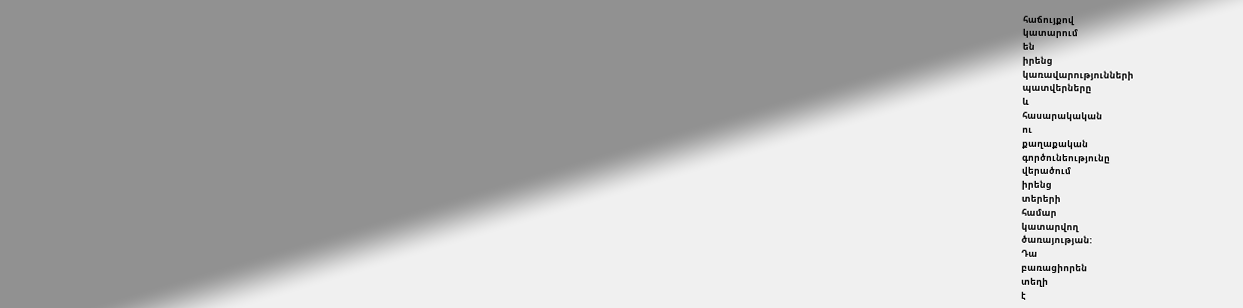հաճույքով
կատարում
են
իրենց
կառավարությունների
պատվերները
և
հասարակական
ու
քաղաքական
գործունեությունը
վերածում
իրենց
տերերի
համար
կատարվող
ծառայության:
Դա
բառացիորեն
տեղի
է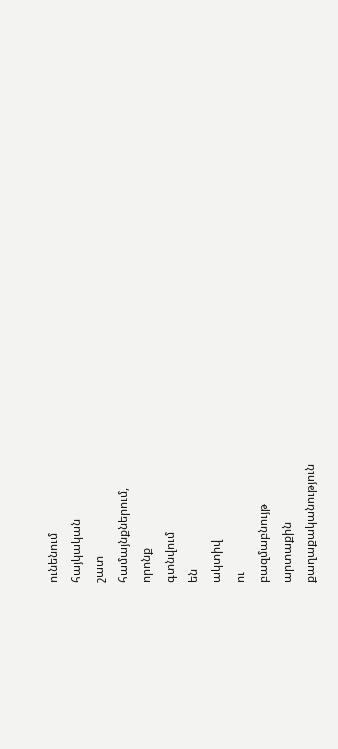ունենում
հայկական
շատ
համայնքներում,
որոնք
գտնվում
են
ակտիվ
ու
բազմաբնույթ
արտաքին
քաղաքականություն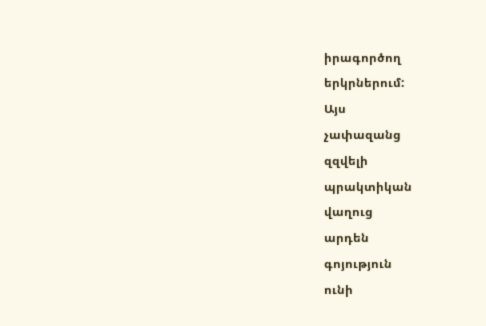իրագործող
երկրներում:
Այս
չափազանց
զզվելի
պրակտիկան
վաղուց
արդեն
գոյություն
ունի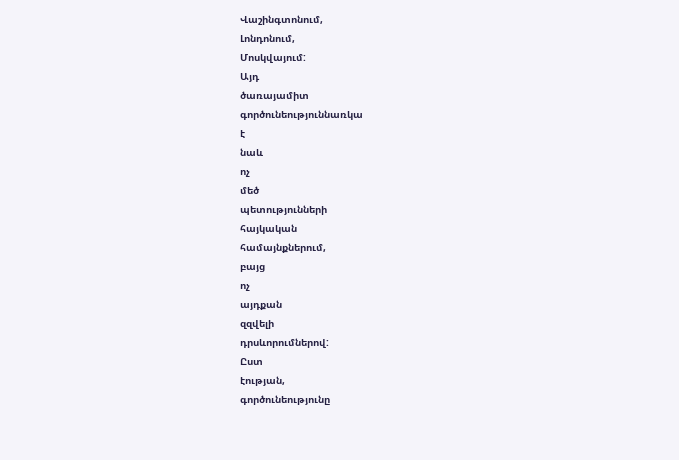Վաշինգտոնում,
Լոնդոնում,
Մոսկվայում:
Այդ
ծառայամիտ
գործունեություննառկա
է
նաև
ոչ
մեծ
պետությունների
հայկական
համայնքներում,
բայց
ոչ
այդքան
զզվելի
դրսևորումներով:
Ըստ
էության,
գործունեությունը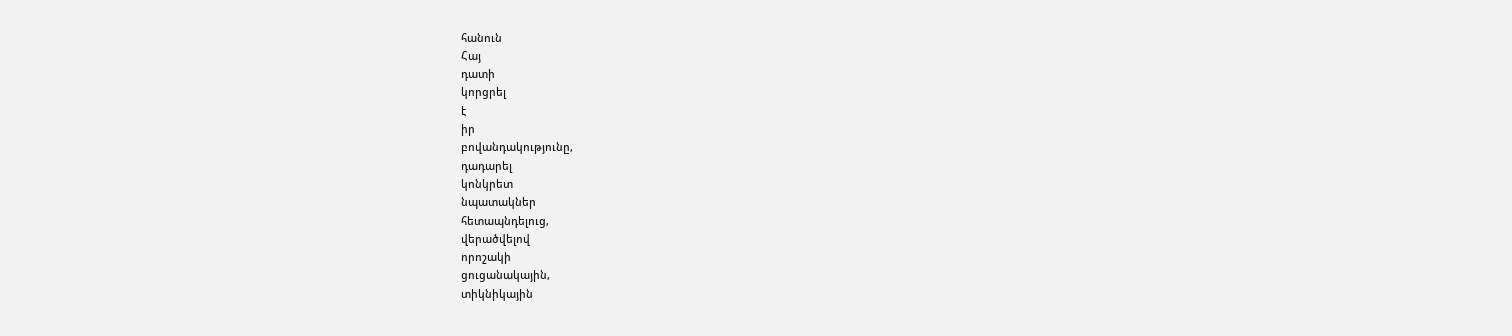հանուն
Հայ
դատի
կորցրել
է
իր
բովանդակությունը,
դադարել
կոնկրետ
նպատակներ
հետապնդելուց,
վերածվելով
որոշակի
ցուցանակային,
տիկնիկային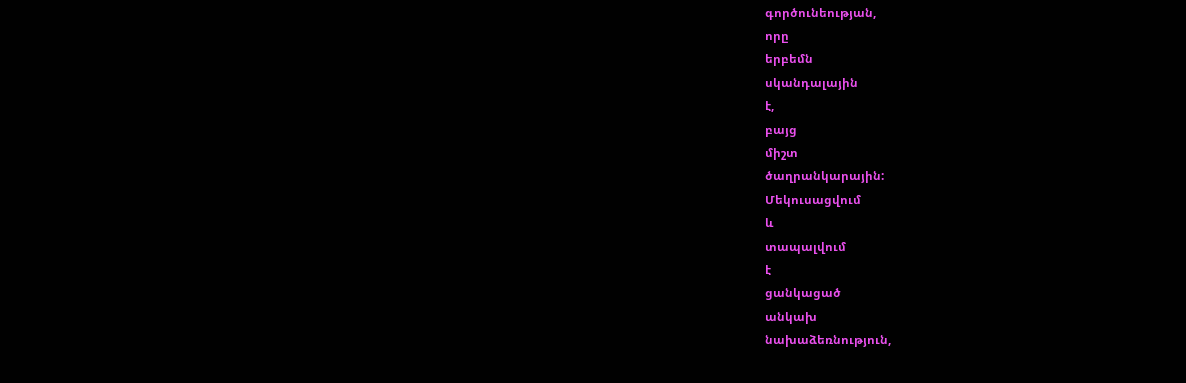գործունեության,
որը
երբեմն
սկանդալային
է,
բայց
միշտ
ծաղրանկարային:
Մեկուսացվում
և
տապալվում
է
ցանկացած
անկախ
նախաձեռնություն,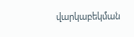վարկաբեկման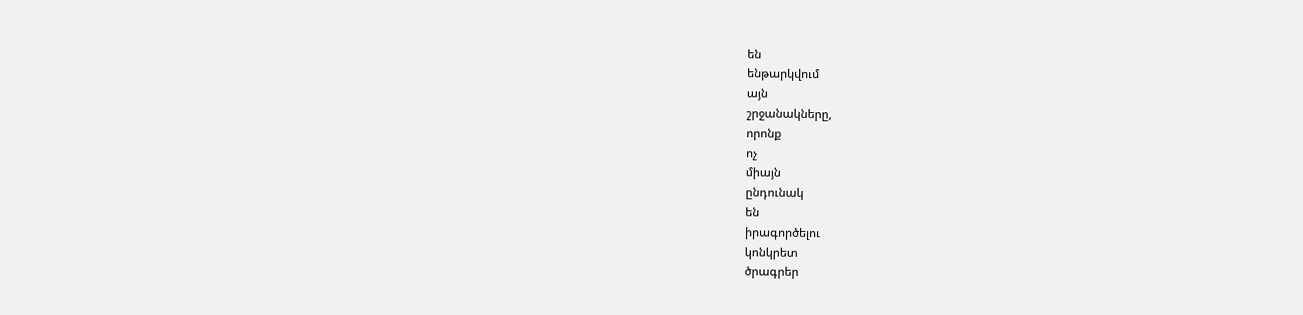են
ենթարկվում
այն
շրջանակները,
որոնք
ոչ
միայն
ընդունակ
են
իրագործելու
կոնկրետ
ծրագրեր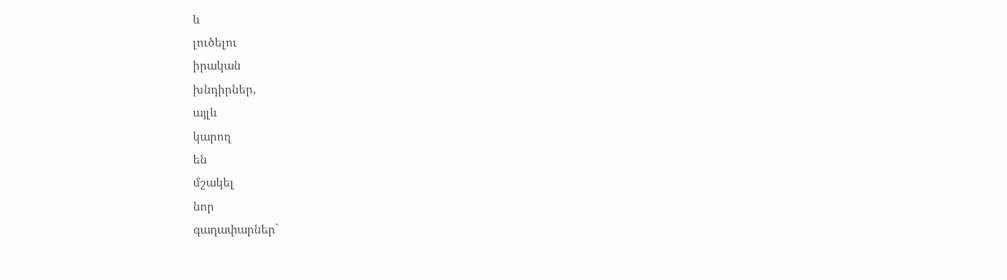և
լուծելու
իրական
խնդիրներ,
այլև
կարող
են
մշակել
նոր
գաղափարներ`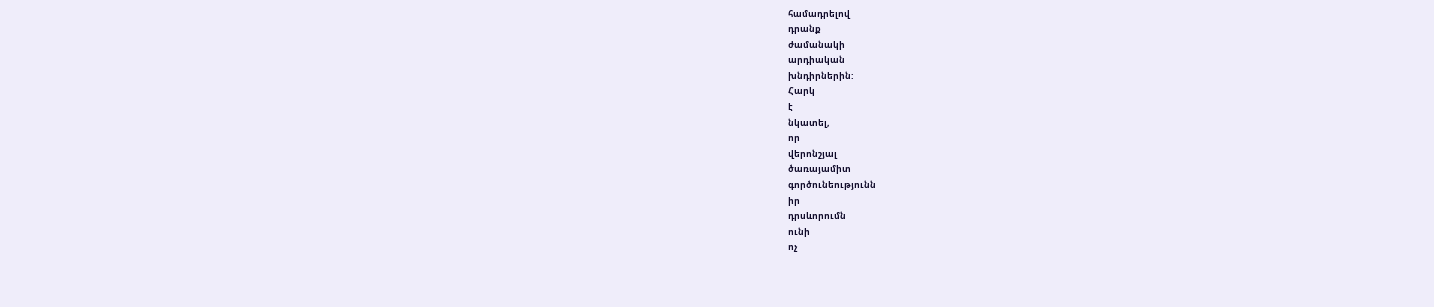համադրելով
դրանք
ժամանակի
արդիական
խնդիրներին:
Հարկ
է
նկատել,
որ
վերոնշյալ
ծառայամիտ
գործունեությունն
իր
դրսևորումն
ունի
ոչ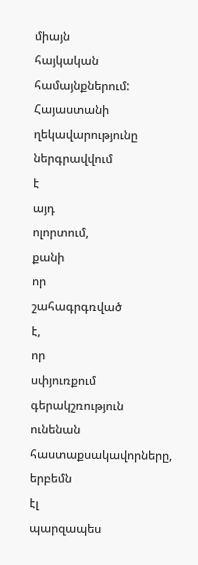միայն
հայկական
համայնքներում:
Հայաստանի
ղեկավարությունը
ներգրավվում
է
այդ
ոլորտում,
քանի
որ
շահագրգռված
է,
որ
սփյուռքում
գերակշռություն
ունենան
հաստաքսակավորները,
երբեմն
էլ
պարզապես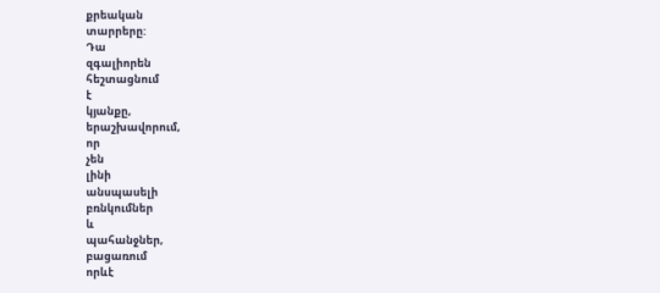քրեական
տարրերը:
Դա
զգալիորեն
հեշտացնում
է
կյանքը,
երաշխավորում,
որ
չեն
լինի
անսպասելի
բռնկումներ
և
պահանջներ,
բացառում
որևէ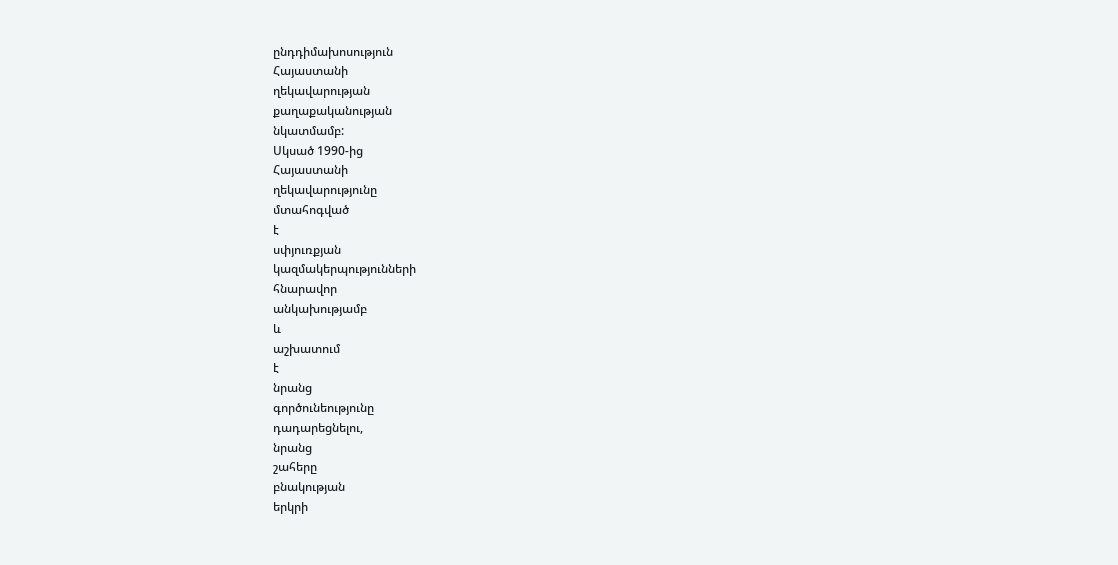ընդդիմախոսություն
Հայաստանի
ղեկավարության
քաղաքականության
նկատմամբ:
Սկսած 1990-ից
Հայաստանի
ղեկավարությունը
մտահոգված
է
սփյուռքյան
կազմակերպությունների
հնարավոր
անկախությամբ
և
աշխատում
է
նրանց
գործունեությունը
դադարեցնելու,
նրանց
շահերը
բնակության
երկրի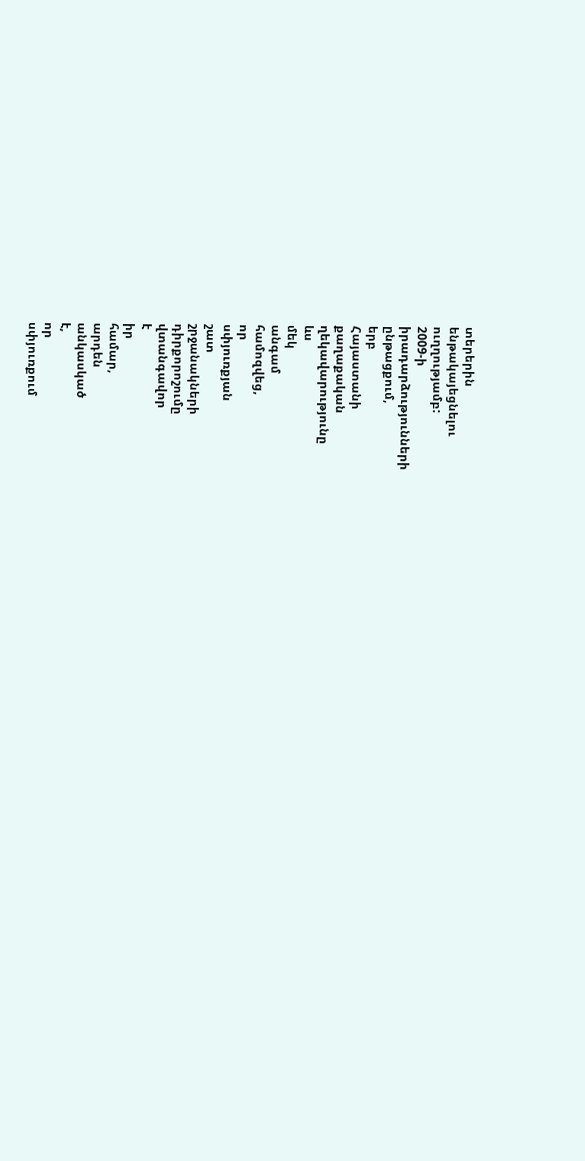տերերին
ենթակայեցնելու
ուղղությամբ:
2009-ի
իրադարձությունների
ընթացքում,
երբ
Հայաստանի
քաղաքական
ղեկավարությունը
ևս
մեկ
անգամ
համոզվեց,
որ
սփյուռքյան
շատ
շրջանակների
դիրքորոշումը
վտանգավոր
է
իր
համար,
արդեն
անկասկած
է,
որ
սփյուռքում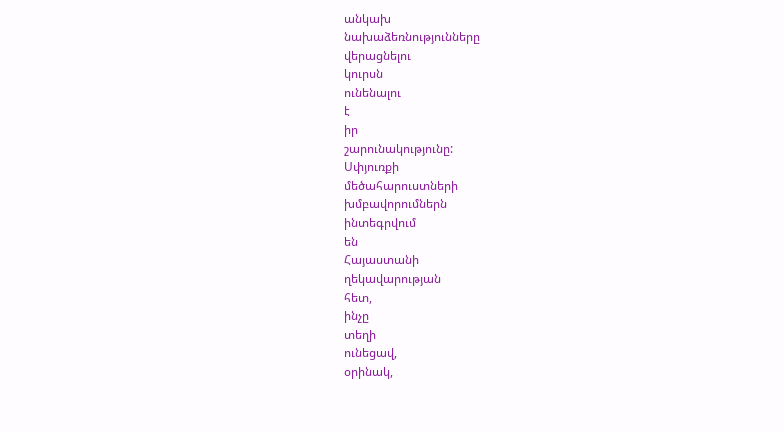անկախ
նախաձեռնությունները
վերացնելու
կուրսն
ունենալու
է
իր
շարունակությունը:
Սփյուռքի
մեծահարուստների
խմբավորումներն
ինտեգրվում
են
Հայաստանի
ղեկավարության
հետ,
ինչը
տեղի
ունեցավ,
օրինակ,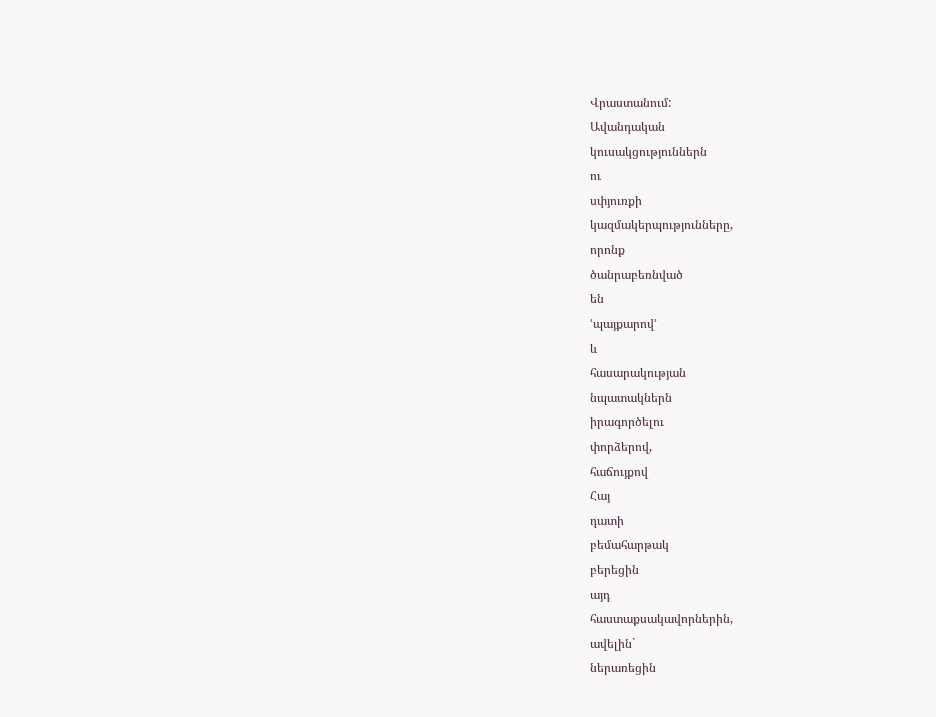Վրաստանում:
Ավանդական
կուսակցություններն
ու
սփյուռքի
կազմակերպությունները,
որոնք
ծանրաբեռնված
են
ՙպայքարով՚
և
հասարակության
նպատակներն
իրագործելու
փորձերով,
հաճույքով
Հայ
դատի
բեմահարթակ
բերեցին
այդ
հաստաքսակավորներին,
ավելին`
ներառեցին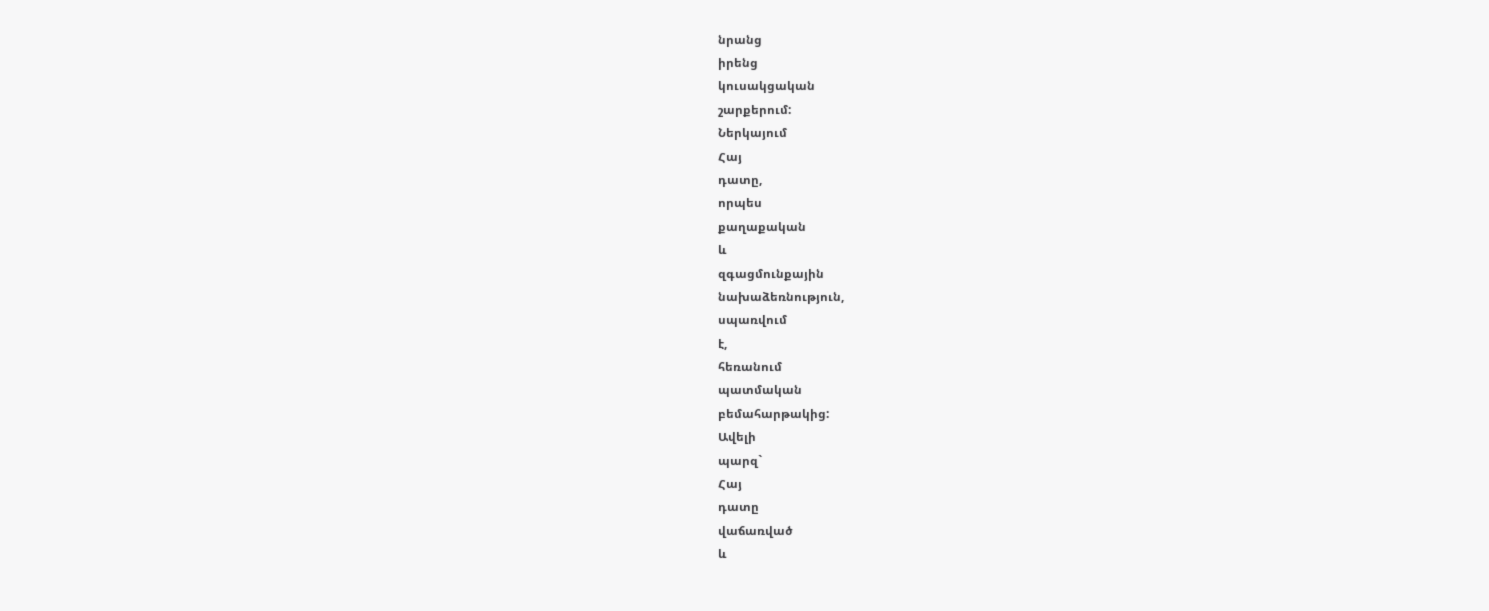նրանց
իրենց
կուսակցական
շարքերում:
Ներկայում
Հայ
դատը,
որպես
քաղաքական
և
զգացմունքային
նախաձեռնություն,
սպառվում
է,
հեռանում
պատմական
բեմահարթակից:
Ավելի
պարզ`
Հայ
դատը
վաճառված
և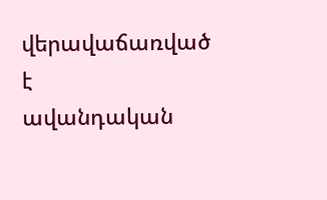վերավաճառված
է
ավանդական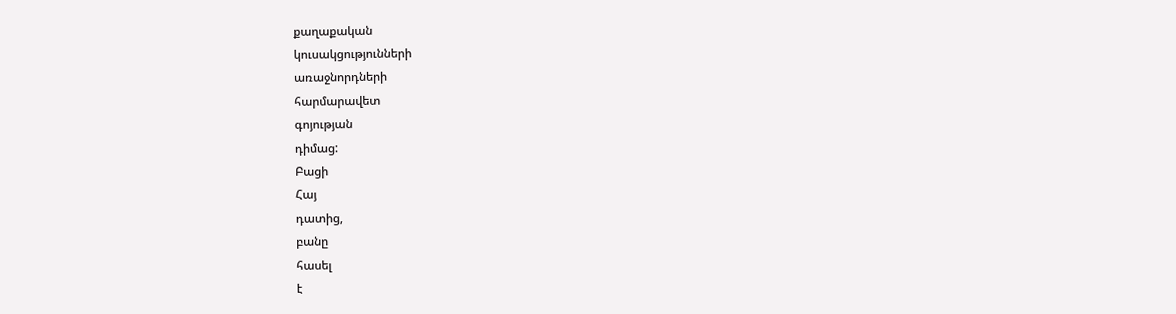քաղաքական
կուսակցությունների
առաջնորդների
հարմարավետ
գոյության
դիմաց:
Բացի
Հայ
դատից,
բանը
հասել
է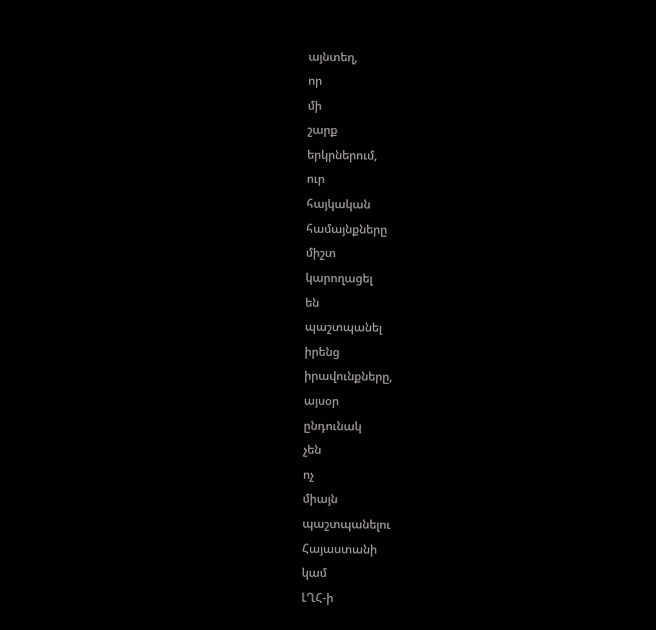այնտեղ,
որ
մի
շարք
երկրներում,
ուր
հայկական
համայնքները
միշտ
կարողացել
են
պաշտպանել
իրենց
իրավունքները,
այսօր
ընդունակ
չեն
ոչ
միայն
պաշտպանելու
Հայաստանի
կամ
ԼՂՀ-ի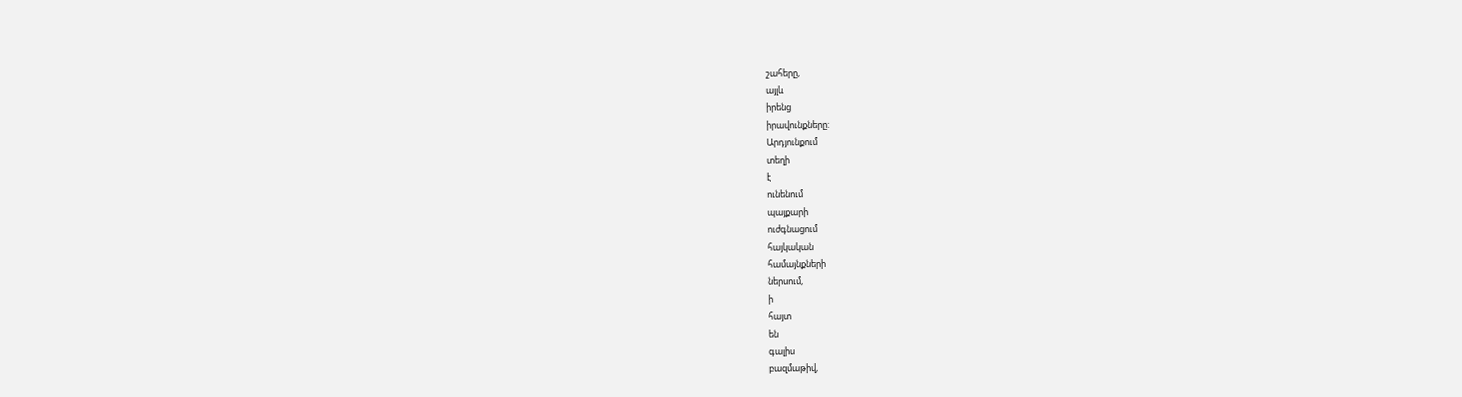շահերը,
այլև
իրենց
իրավունքները:
Արդյունքում
տեղի
է
ունենում
պայքարի
ուժգնացում
հայկական
համայնքների
ներսում,
ի
հայտ
են
գալիս
բազմաթիվ,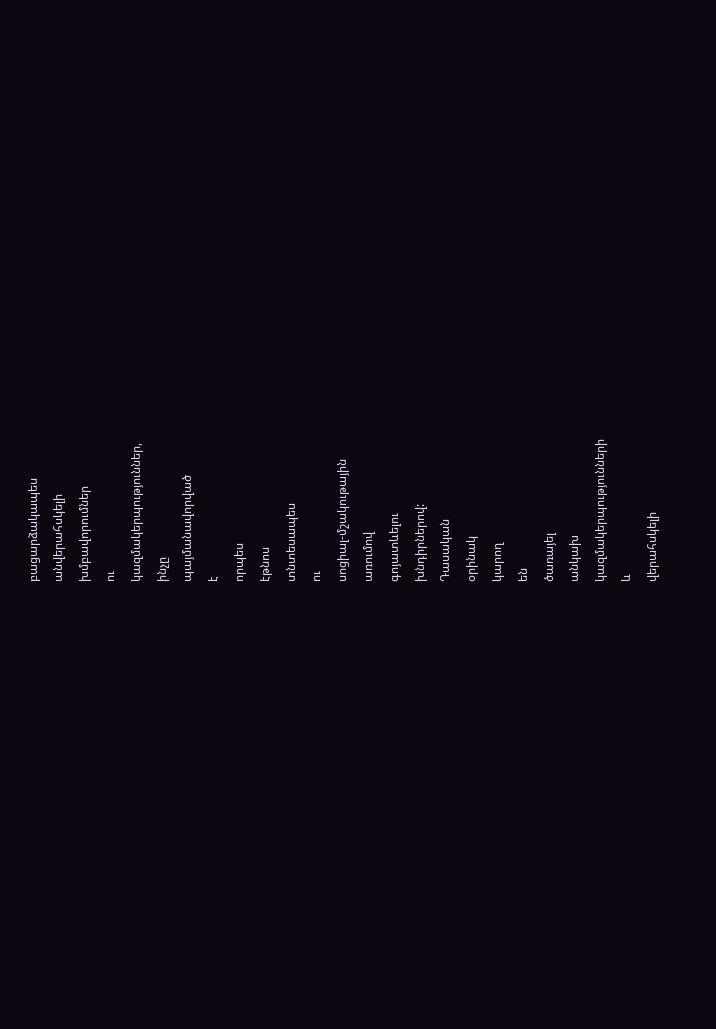բացարձակապես
անվերահսկելի
խմբավորումներ
ու
կազմակերպություններ,
ինչը
պայմանավորված
է
որպես
էթնոս
տնտեսապես
ու
սոցիալ-մշակութային
առումով
գոյատևելու
խնդիրներով:
Դասական
օրինակ
կարող
են
ծառայել
անկախ
կազմակերպությունների
և
վերահսկելի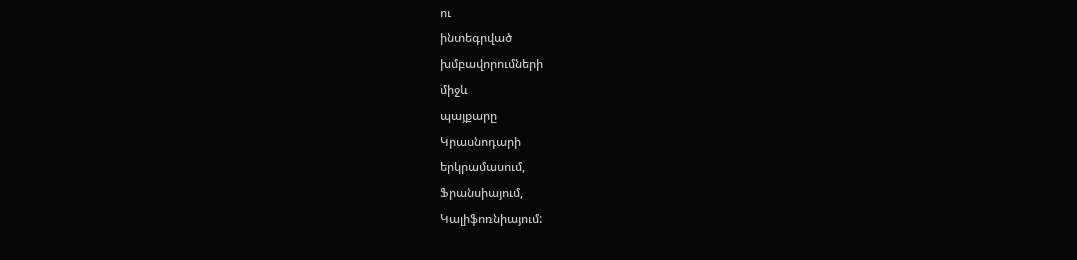ու
ինտեգրված
խմբավորումների
միջև
պայքարը
Կրասնոդարի
երկրամասում,
Ֆրանսիայում,
Կալիֆոռնիայում: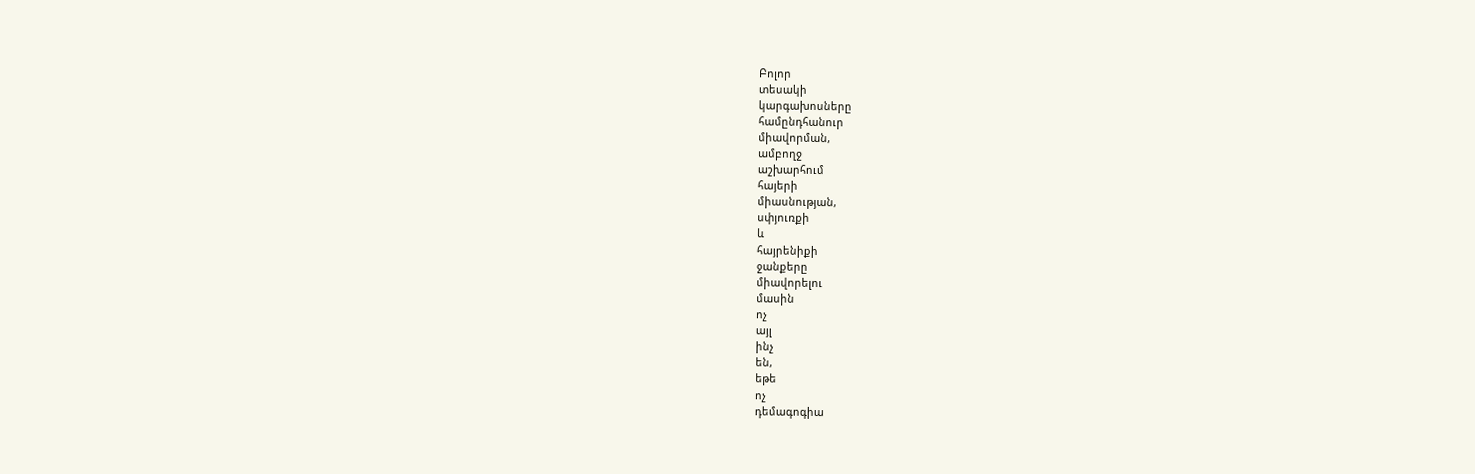Բոլոր
տեսակի
կարգախոսները
համընդհանուր
միավորման,
ամբողջ
աշխարհում
հայերի
միասնության,
սփյուռքի
և
հայրենիքի
ջանքերը
միավորելու
մասին
ոչ
այլ
ինչ
են,
եթե
ոչ
դեմագոգիա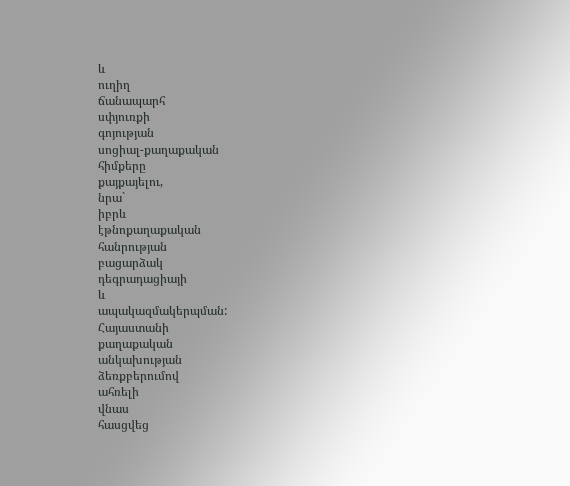և
ուղիղ
ճանապարհ
սփյուռքի
գոյության
սոցիալ-քաղաքական
հիմքերը
քայքայելու,
նրա`
իբրև
էթնոքաղաքական
հանրության
բացարձակ
դեգրադացիայի
և
ապակազմակերպման:
Հայաստանի
քաղաքական
անկախության
ձեռքբերումով
ահռելի
վնաս
հասցվեց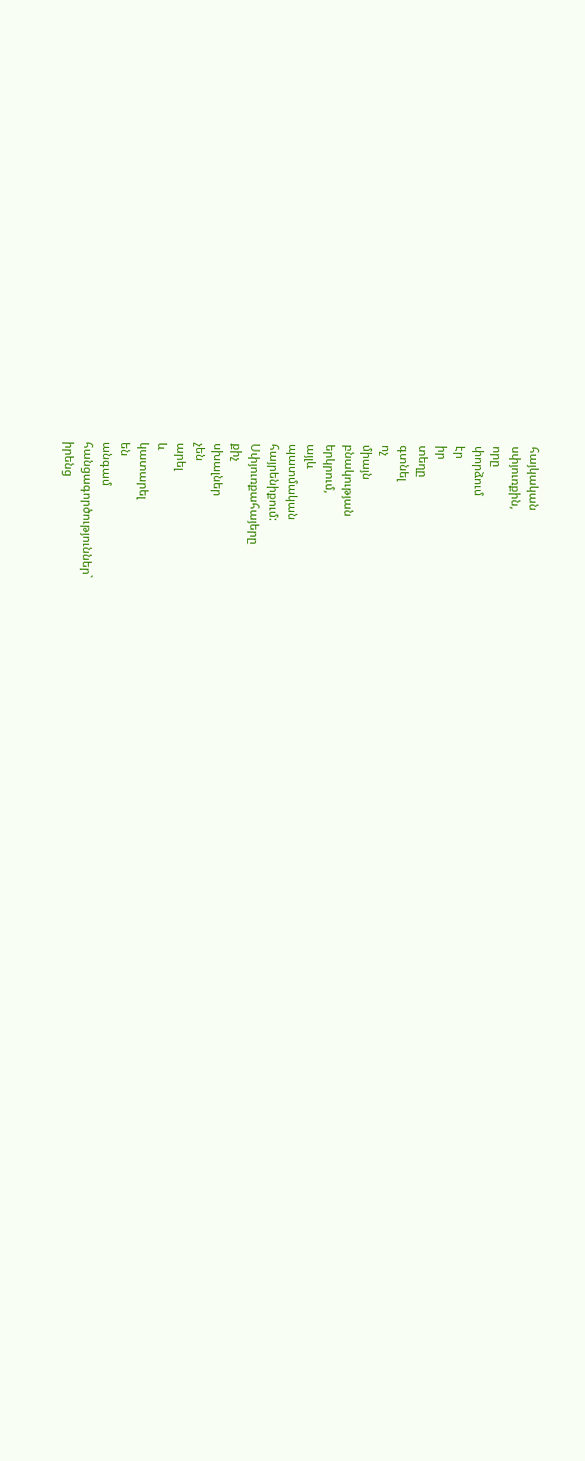հայկական
սփյուռքին,
որը
փորձում
էր
իր
տեղը
գտնել
ոչ
միայն
բնակության
երկրում,
այլև
պատմական
հայրենիքում:
Սփյուռքահայերը
քիչ
սխալներ
չեն
արել
և
կատարել
են
անգամ
հանցագործություններ`
իրենց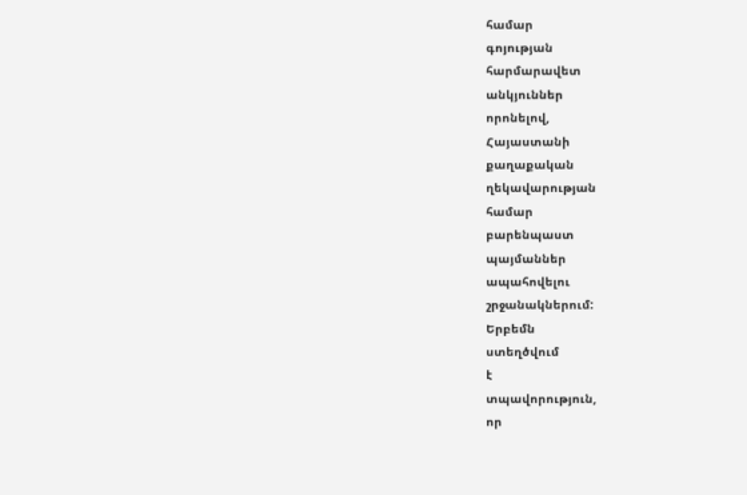համար
գոյության
հարմարավետ
անկյուններ
որոնելով,
Հայաստանի
քաղաքական
ղեկավարության
համար
բարենպաստ
պայմաններ
ապահովելու
շրջանակներում:
Երբեմն
ստեղծվում
է
տպավորություն,
որ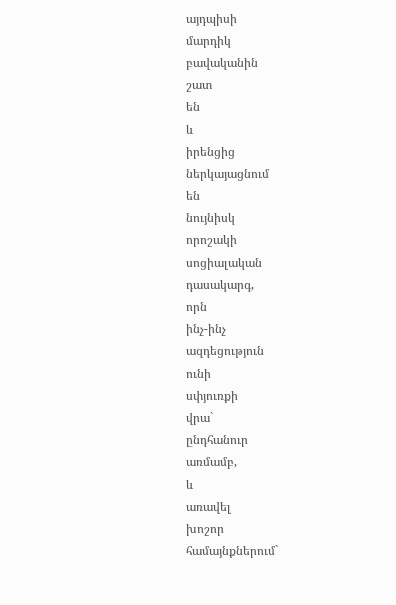այդպիսի
մարդիկ
բավականին
շատ
են
և
իրենցից
ներկայացնում
են
նույնիսկ
որոշակի
սոցիալական
դասակարգ,
որն
ինչ-ինչ
ազդեցություն
ունի
սփյուռքի
վրա`
ընդհանուր
առմամբ,
և
առավել
խոշոր
համայնքներում`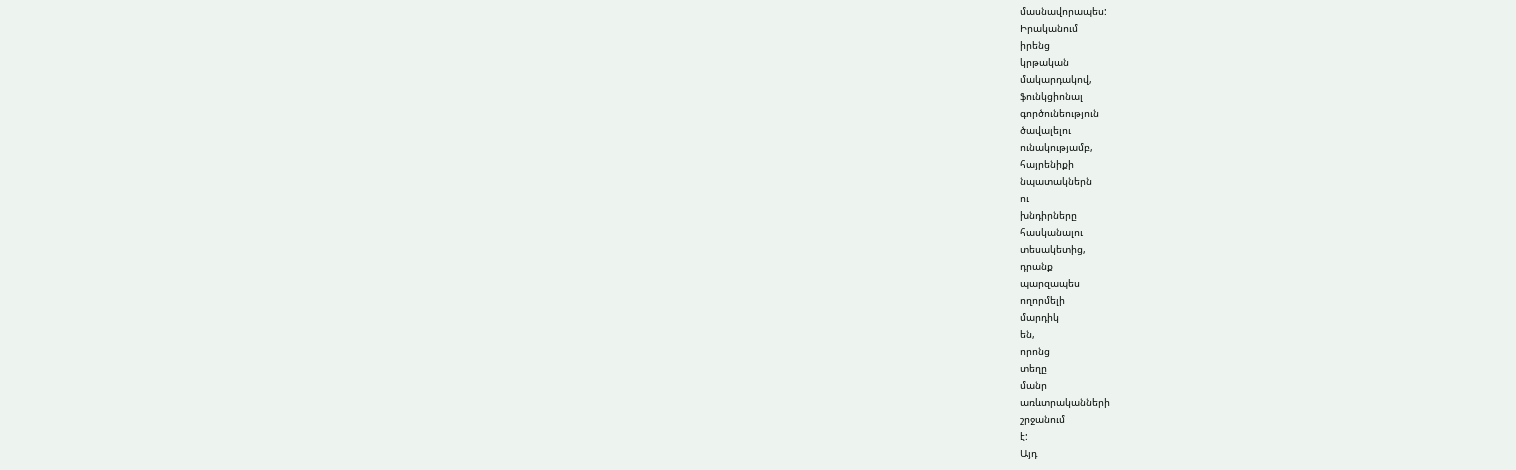մասնավորապես:
Իրականում
իրենց
կրթական
մակարդակով,
ֆունկցիոնալ
գործունեություն
ծավալելու
ունակությամբ,
հայրենիքի
նպատակներն
ու
խնդիրները
հասկանալու
տեսակետից,
դրանք
պարզապես
ողորմելի
մարդիկ
են,
որոնց
տեղը
մանր
առևտրականների
շրջանում
է:
Այդ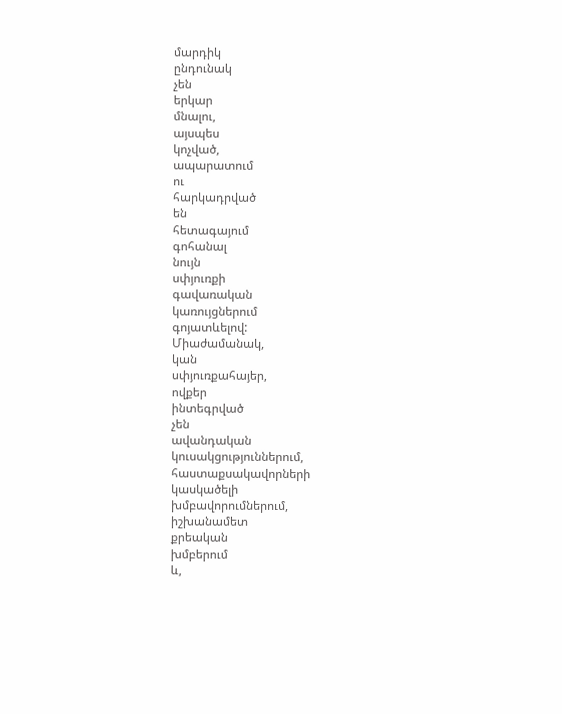մարդիկ
ընդունակ
չեն
երկար
մնալու,
այսպես
կոչված,
ապարատում
ու
հարկադրված
են
հետագայում
գոհանալ
նույն
սփյուռքի
գավառական
կառույցներում
գոյատևելով:
Միաժամանակ,
կան
սփյուռքահայեր,
ովքեր
ինտեգրված
չեն
ավանդական
կուսակցություններում,
հաստաքսակավորների
կասկածելի
խմբավորումներում,
իշխանամետ
քրեական
խմբերում
և,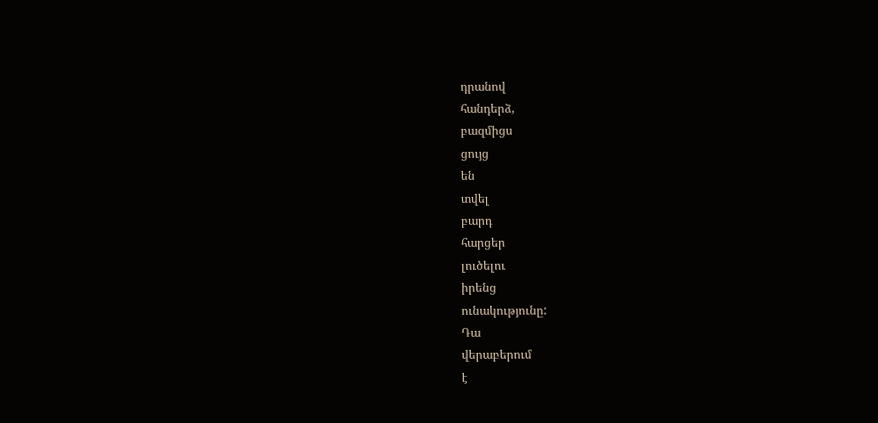դրանով
հանդերձ,
բազմիցս
ցույց
են
տվել
բարդ
հարցեր
լուծելու
իրենց
ունակությունը:
Դա
վերաբերում
է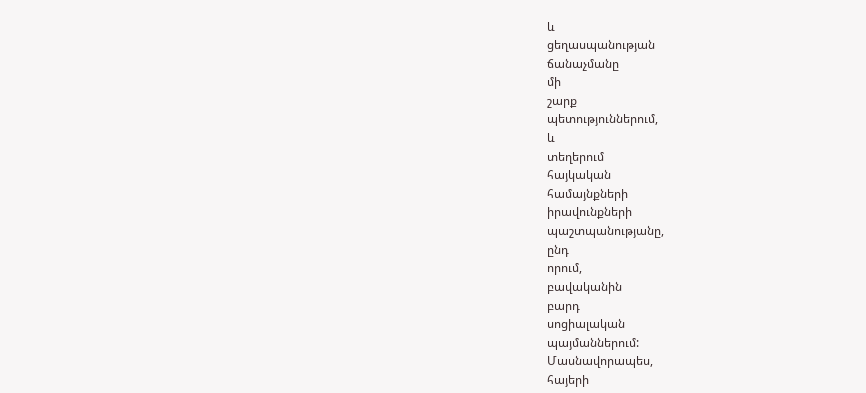և
ցեղասպանության
ճանաչմանը
մի
շարք
պետություններում,
և
տեղերում
հայկական
համայնքների
իրավունքների
պաշտպանությանը,
ընդ
որում,
բավականին
բարդ
սոցիալական
պայմաններում:
Մասնավորապես,
հայերի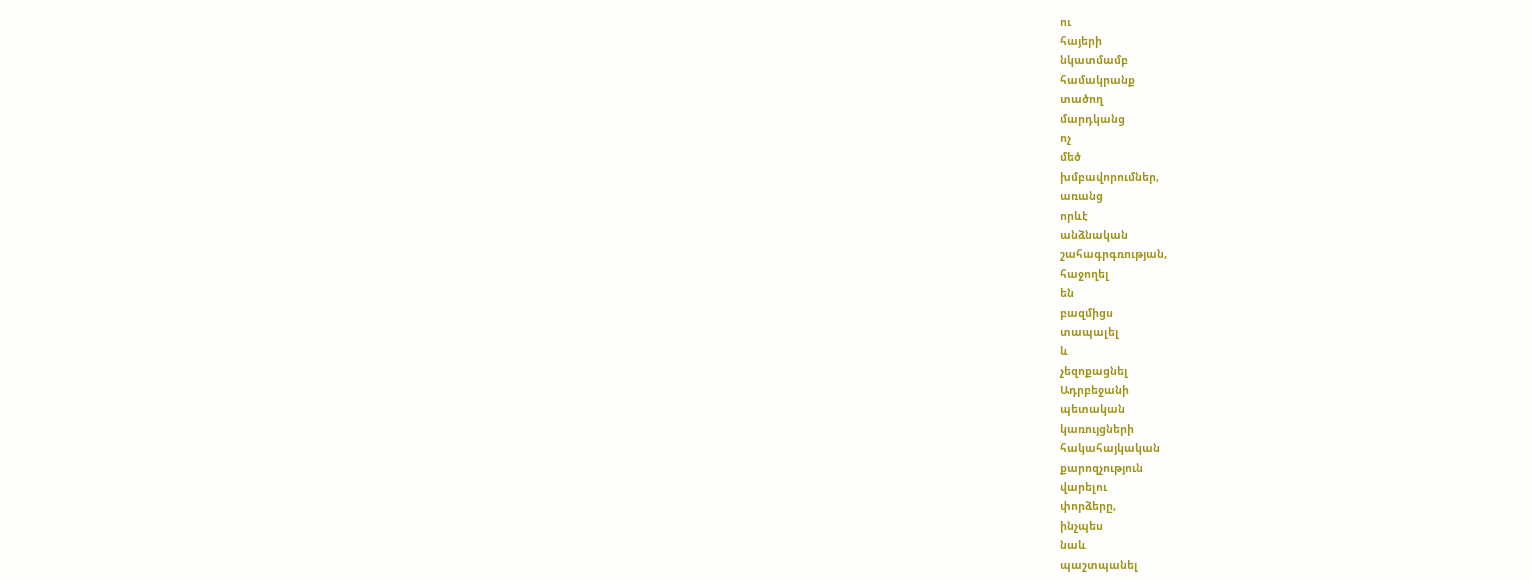ու
հայերի
նկատմամբ
համակրանք
տածող
մարդկանց
ոչ
մեծ
խմբավորումներ,
առանց
որևէ
անձնական
շահագրգռության,
հաջողել
են
բազմիցս
տապալել
և
չեզոքացնել
Ադրբեջանի
պետական
կառույցների
հակահայկական
քարոզչություն
վարելու
փորձերը,
ինչպես
նաև
պաշտպանել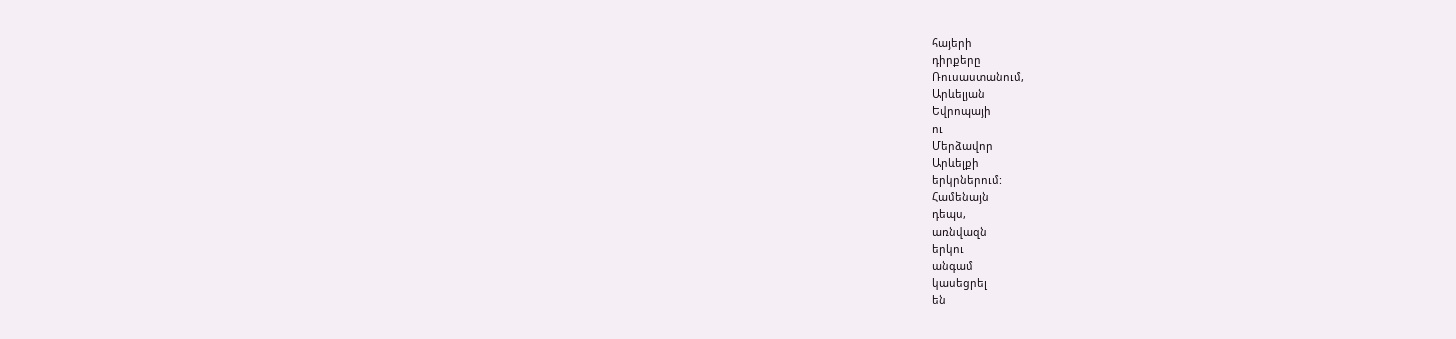հայերի
դիրքերը
Ռուսաստանում,
Արևելյան
Եվրոպայի
ու
Մերձավոր
Արևելքի
երկրներում:
Համենայն
դեպս,
առնվազն
երկու
անգամ
կասեցրել
են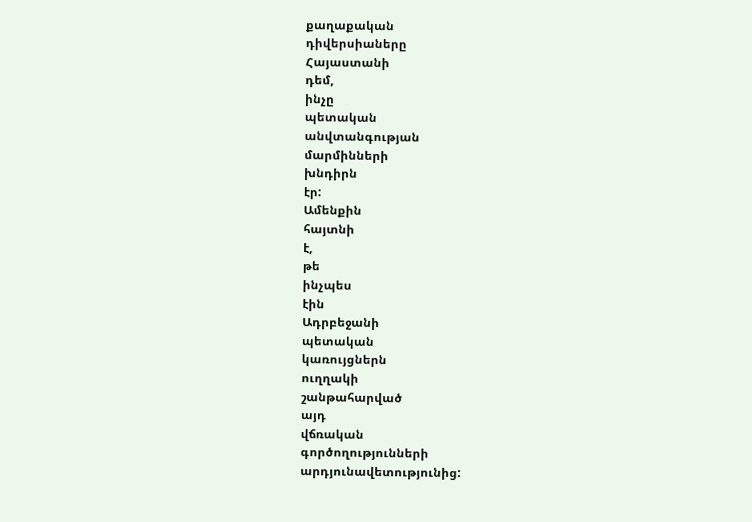քաղաքական
դիվերսիաները
Հայաստանի
դեմ,
ինչը
պետական
անվտանգության
մարմինների
խնդիրն
էր:
Ամենքին
հայտնի
է,
թե
ինչպես
էին
Ադրբեջանի
պետական
կառույցներն
ուղղակի
շանթահարված
այդ
վճռական
գործողությունների
արդյունավետությունից: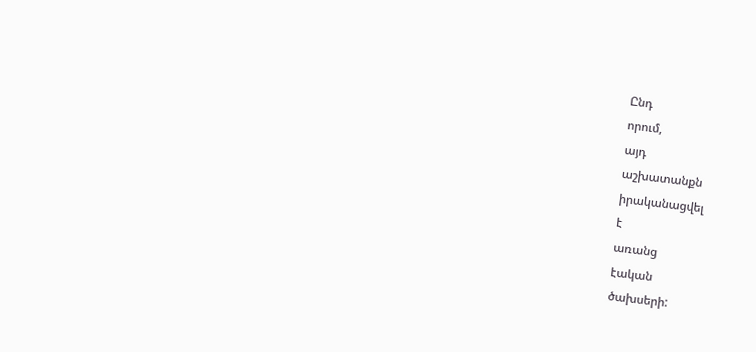Ընդ
որում,
այդ
աշխատանքն
իրականացվել
է
առանց
էական
ծախսերի: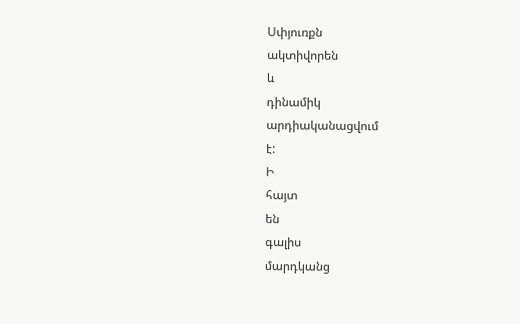Սփյուռքն
ակտիվորեն
և
դինամիկ
արդիականացվում
է:
Ի
հայտ
են
գալիս
մարդկանց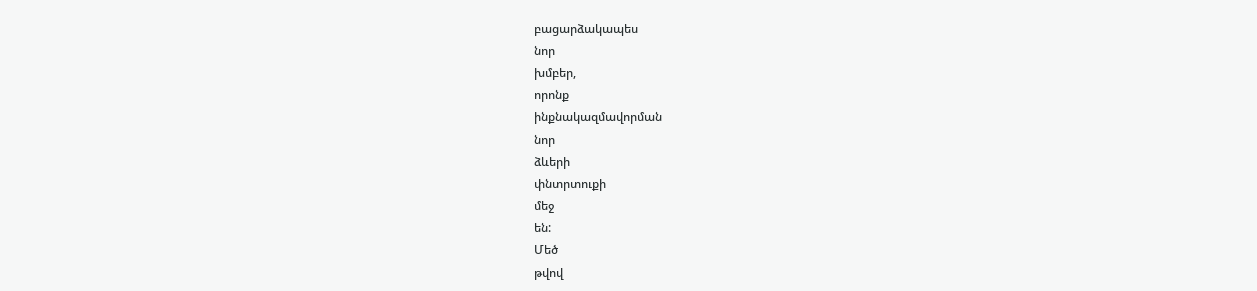բացարձակապես
նոր
խմբեր,
որոնք
ինքնակազմավորման
նոր
ձևերի
փնտրտուքի
մեջ
են:
Մեծ
թվով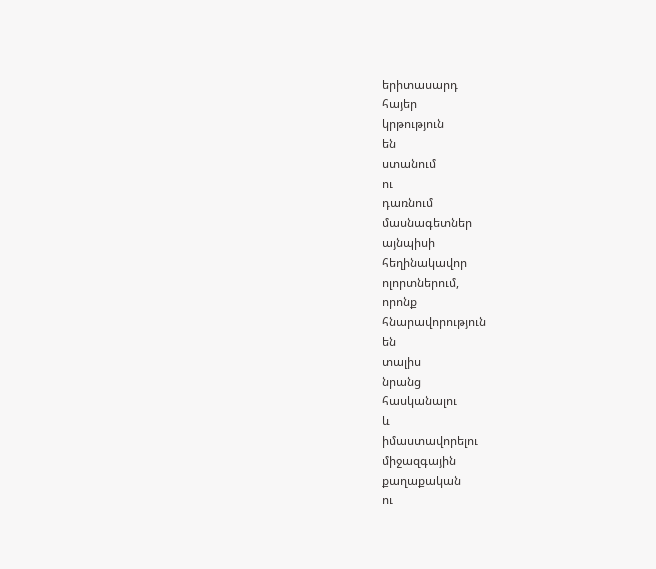երիտասարդ
հայեր
կրթություն
են
ստանում
ու
դառնում
մասնագետներ
այնպիսի
հեղինակավոր
ոլորտներում,
որոնք
հնարավորություն
են
տալիս
նրանց
հասկանալու
և
իմաստավորելու
միջազգային
քաղաքական
ու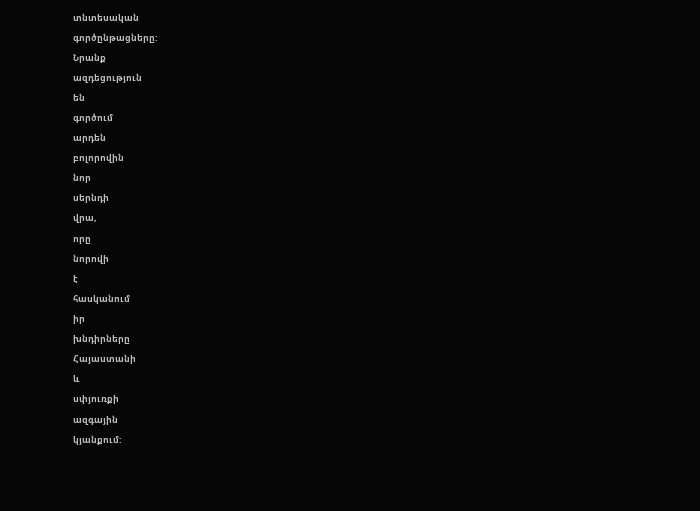տնտեսական
գործընթացները:
Նրանք
ազդեցություն
են
գործում
արդեն
բոլորովին
նոր
սերնդի
վրա,
որը
նորովի
է
հասկանում
իր
խնդիրները
Հայաստանի
և
սփյուռքի
ազգային
կյանքում: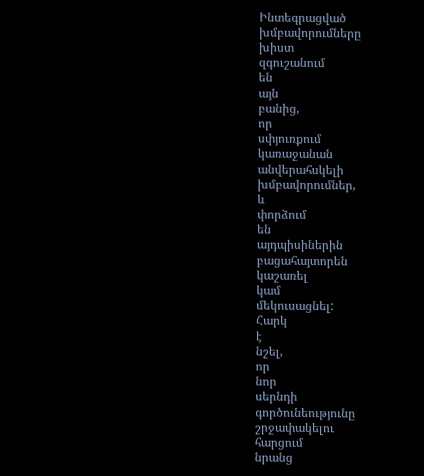Ինտեգրացված
խմբավորումները
խիստ
զգուշանում
են
այն
բանից,
որ
սփյուռքում
կառաջանան
անվերահսկելի
խմբավորումներ,
և
փորձում
են
այդպիսիներին
բացահայտորեն
կաշառել
կամ
մեկուսացնել:
Հարկ
է
նշել,
որ
նոր
սերնդի
գործունեությունը
շրջափակելու
հարցում
նրանց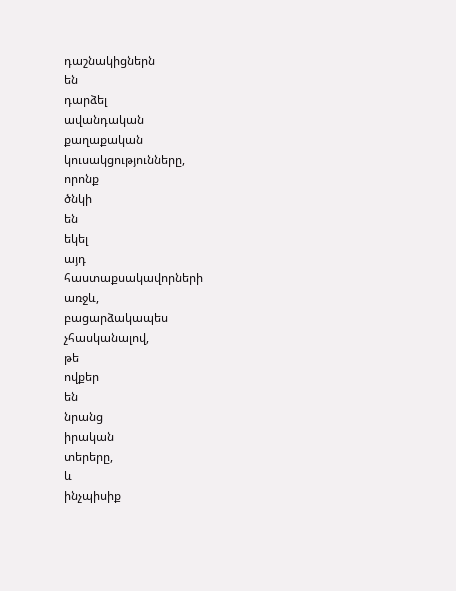դաշնակիցներն
են
դարձել
ավանդական
քաղաքական
կուսակցությունները,
որոնք
ծնկի
են
եկել
այդ
հաստաքսակավորների
առջև,
բացարձակապես
չհասկանալով,
թե
ովքեր
են
նրանց
իրական
տերերը,
և
ինչպիսիք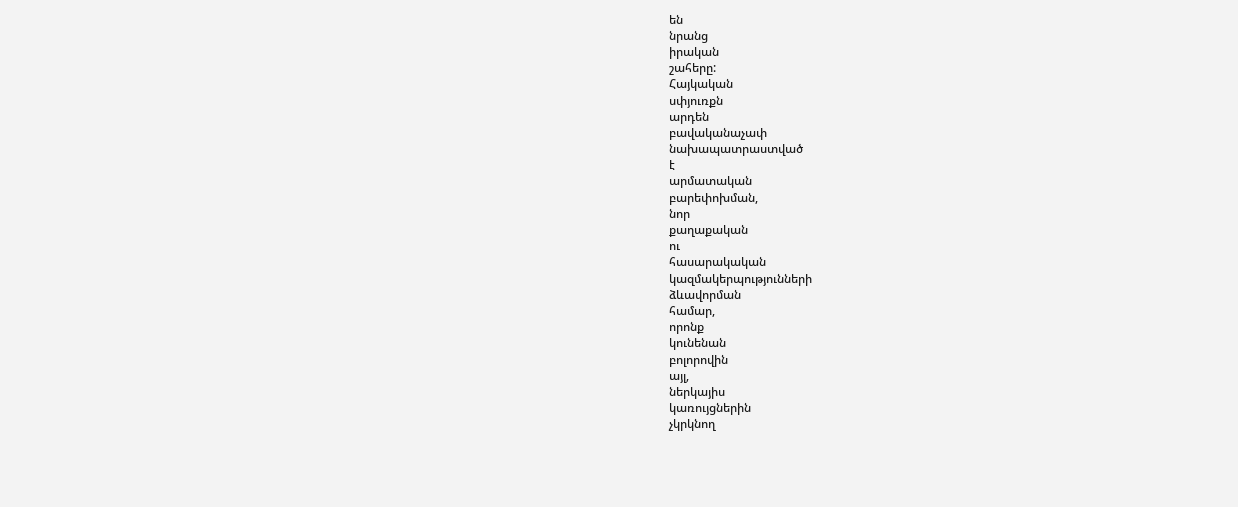են
նրանց
իրական
շահերը:
Հայկական
սփյուռքն
արդեն
բավականաչափ
նախապատրաստված
է
արմատական
բարեփոխման,
նոր
քաղաքական
ու
հասարակական
կազմակերպությունների
ձևավորման
համար,
որոնք
կունենան
բոլորովին
այլ,
ներկայիս
կառույցներին
չկրկնող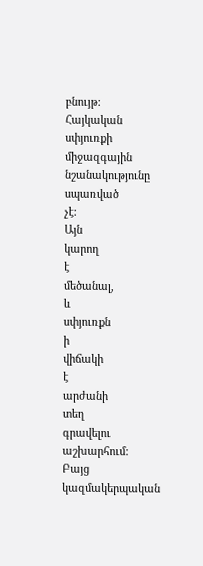բնույթ:
Հայկական
սփյուռքի
միջազգային
նշանակությունը
սպառված
չէ:
Այն
կարող
է
մեծանալ,
և
սփյուռքն
ի
վիճակի
է
արժանի
տեղ
գրավելու
աշխարհում:
Բայց
կազմակերպական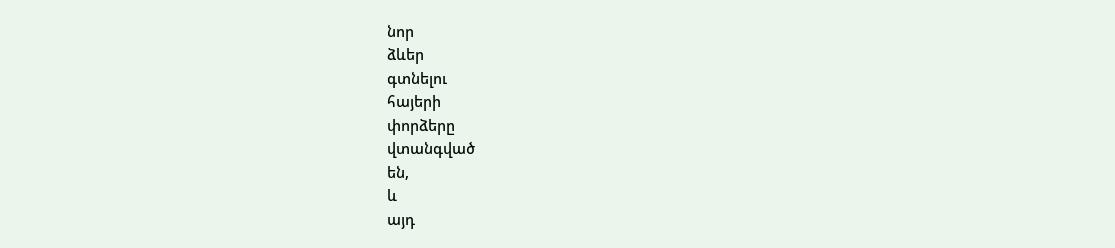նոր
ձևեր
գտնելու
հայերի
փորձերը
վտանգված
են,
և
այդ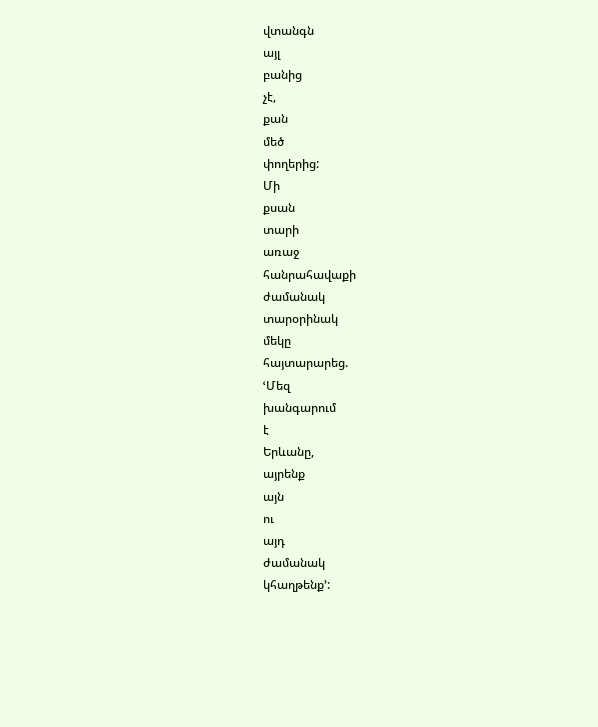վտանգն
այլ
բանից
չէ,
քան
մեծ
փողերից:
Մի
քսան
տարի
առաջ
հանրահավաքի
ժամանակ
տարօրինակ
մեկը
հայտարարեց.
ՙՄեզ
խանգարում
է
Երևանը,
այրենք
այն
ու
այդ
ժամանակ
կհաղթենք՚: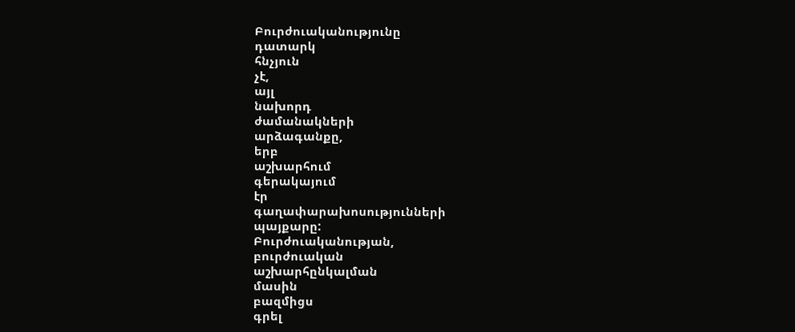Բուրժուականությունը
դատարկ
հնչյուն
չէ,
այլ
նախորդ
ժամանակների
արձագանքը,
երբ
աշխարհում
գերակայում
էր
գաղափարախոսությունների
պայքարը:
Բուրժուականության,
բուրժուական
աշխարհընկալման
մասին
բազմիցս
գրել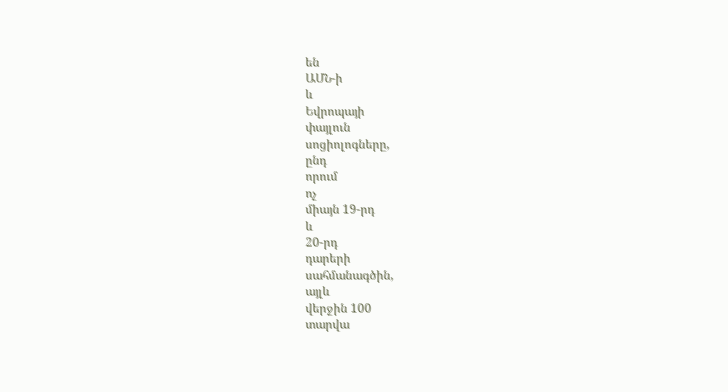են
ԱՄՆ-ի
և
Եվրոպայի
փայլուն
սոցիոլոգները,
ընդ
որում
ոչ
միայն 19-րդ
և
20-րդ
դարերի
սահմանագծին,
այլև
վերջին 100
տարվա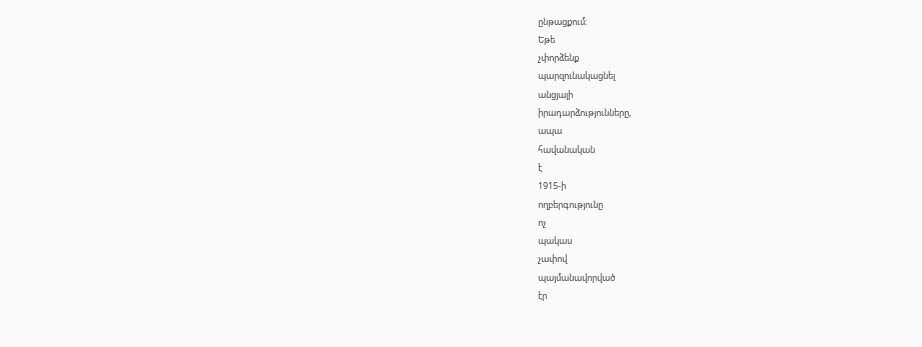ընթացքում:
Եթե
չփորձենք
պարզունակացնել
անցյալի
իրադարձությունները,
ապա
հավանական
է
1915-ի
ողբերգությունը
ոչ
պակաս
չափով
պայմանավորված
էր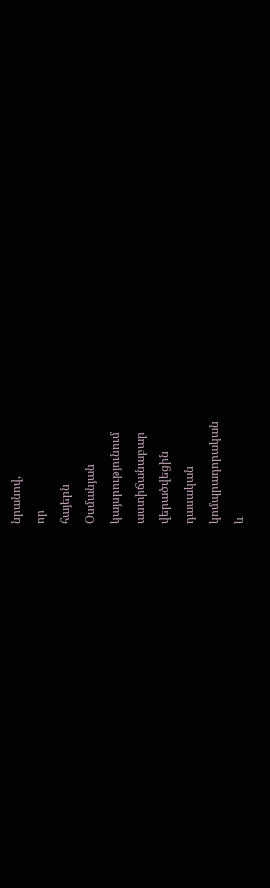նրանով,
որ
հայերն
Օսմանյան
կայսրությունում
աստիճանաբար
վերածվեցին
դասական
կոմպրադորական
և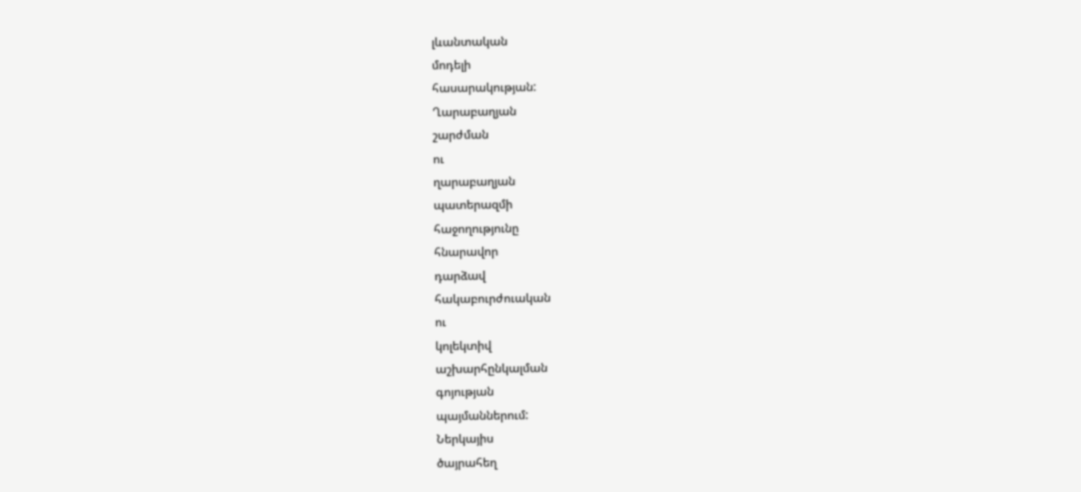լևանտական
մոդելի
հասարակության:
Ղարաբաղյան
շարժման
ու
ղարաբաղյան
պատերազմի
հաջողությունը
հնարավոր
դարձավ
հակաբուրժուական
ու
կոլեկտիվ
աշխարհընկալման
գոյության
պայմաններում:
Ներկայիս
ծայրահեղ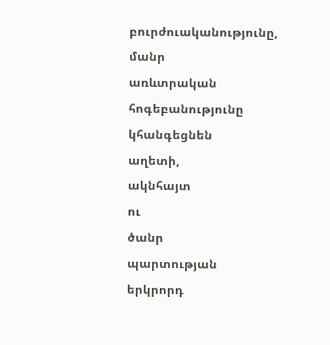բուրժուականությունը,
մանր
առևտրական
հոգեբանությունը
կհանգեցնեն
աղետի,
ակնհայտ
ու
ծանր
պարտության
երկրորդ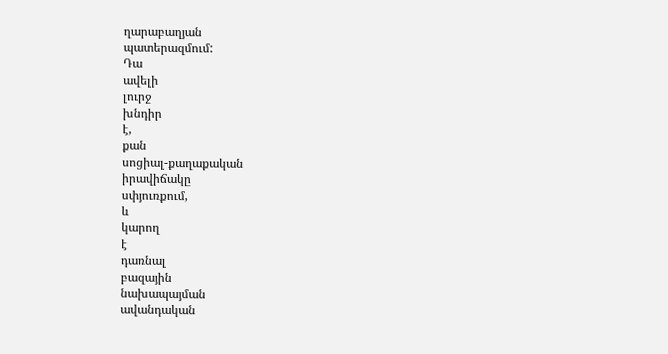ղարաբաղյան
պատերազմում:
Դա
ավելի
լուրջ
խնդիր
է,
քան
սոցիալ-քաղաքական
իրավիճակը
սփյուռքում,
և
կարող
է
դառնալ
բազային
նախապայման
ավանդական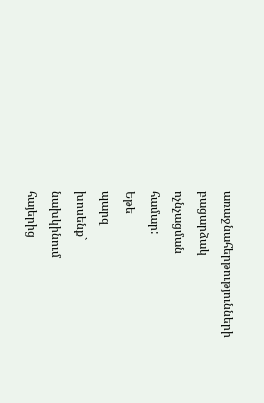առաջնահերթությունների
բացարձակ
ոչնչացման
համար:
Եթե
պարզ
խոսենք`
նախկինում
հայերից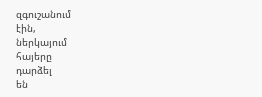զգուշանում
էին,
ներկայում
հայերը
դարձել
են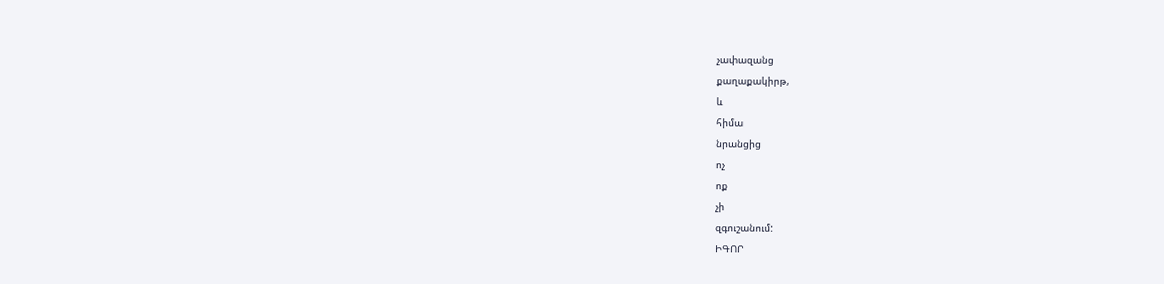չափազանց
քաղաքակիրթ,
և
հիմա
նրանցից
ոչ
ոք
չի
զգուշանում:
ԻԳՈՐ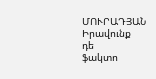ՄՈՒՐԱԴՅԱՆ
Իրավունք
դե
ֆակտո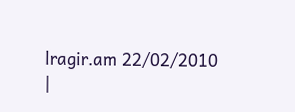lragir.am 22/02/2010
|